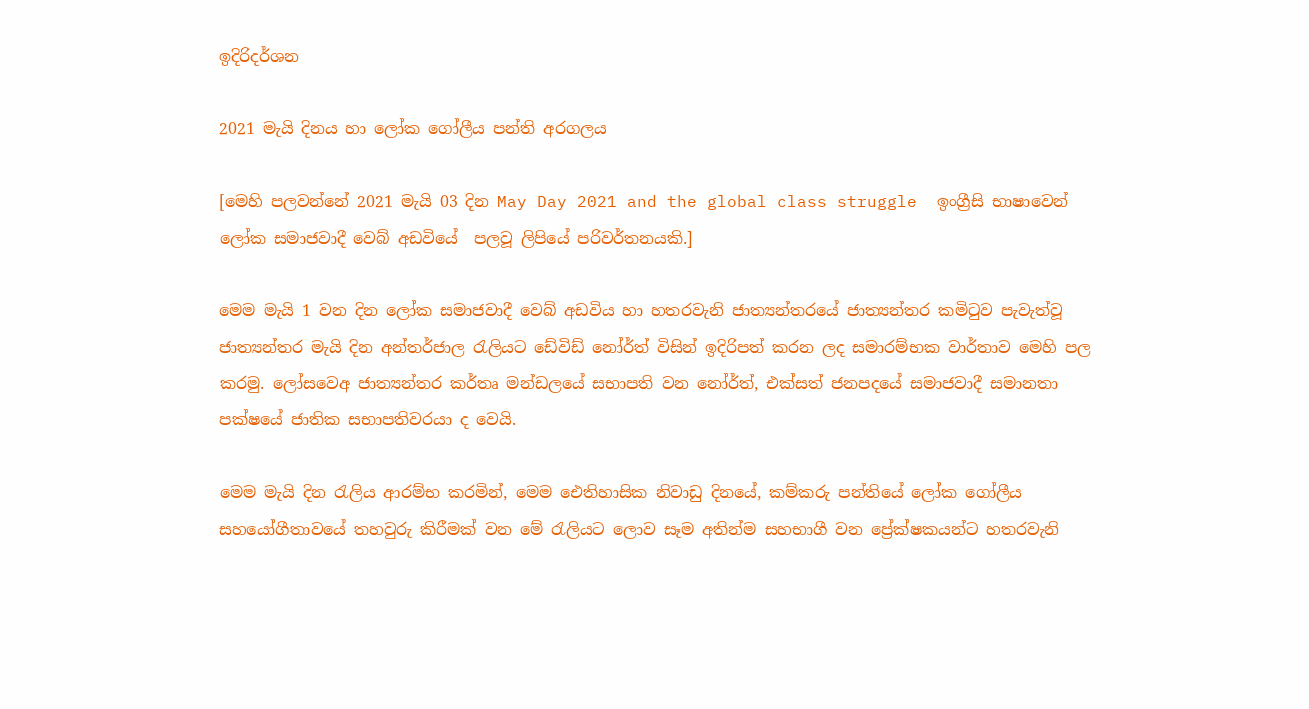ඉදිරිදර්ශන

2021 මැයි දිනය හා ලෝක ගෝලීය පන්ති අරගලය

[මෙහි පලවන්නේ 2021 මැයි 03 දින May Day 2021 and the global class struggle  ඉංග්‍රීසි භාෂාවෙන් ලෝක සමාජවාදී වෙබ් අඩවියේ  පලවූ ලිපියේ පරිවර්තනයකි.]

මෙම මැයි 1 වන දින ලෝක සමාජවාදී වෙබ් අඩවිය හා හතරවැනි ජාත්‍යන්තරයේ ජාත්‍යන්තර කමිටුව පැවැත්වූ ජාත්‍යන්තර මැයි දින අන්තර්ජාල රැලියට ඩේවිඩ් නෝර්ත් විසින් ඉදිරිපත් කරන ලද සමාරම්භක වාර්තාව මෙහි පල කරමු. ලෝසවෙඅ ජාත්‍යන්තර කර්තෘ මන්ඩලයේ සභාපති වන නෝර්ත්, එක්සත් ජනපදයේ සමාජවාදී සමානතා පක්ෂයේ ජාතික සභාපතිවරයා ද වෙයි.

මෙම මැයි දින රැලිය ආරම්භ කරමින්, මෙම ඓතිහාසික නිවාඩු දිනයේ, කම්කරු පන්තියේ ලෝක ගෝලීය සහයෝගීතාවයේ තහවුරු කිරීමක් වන මේ රැලියට ලොව සෑම අතින්ම සහභාගී වන ප්‍රේක්ෂකයන්ට හතරවැනි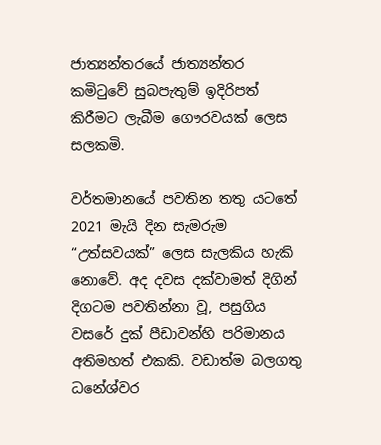ජාත්‍යන්තරයේ ජාත්‍යන්තර කමිටුවේ සුබපැතුම් ඉදිරිපත් කිරීමට ලැබීම ගෞරවයක් ලෙස සලකමි.

වර්තමානයේ පවතින තතු යටතේ 2021 මැයි දින සැමරුම “උත්සවයක්” ලෙස සැලකිය හැකි නොවේ. අද දවස දක්වාමත් දිගින් දිගටම පවතින්නා වූ, පසුගිය වසරේ දුක් පීඩාවන්හි පරිමානය අතිමහත් එකකි. වඩාත්ම බලගතු ධනේශ්වර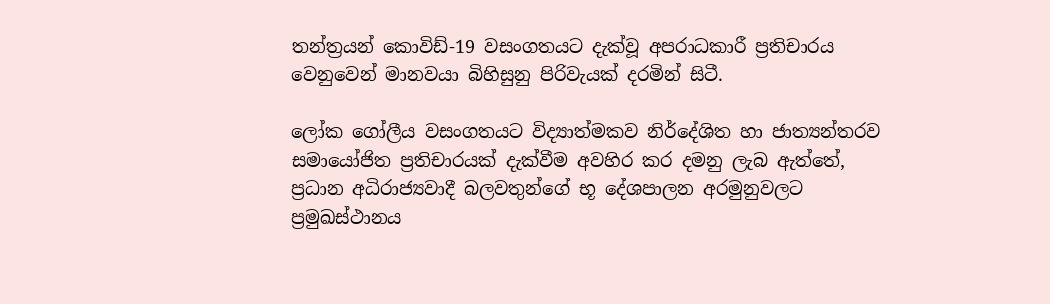තන්ත්‍රයන් කොවිඩ්-19 වසංගතයට දැක්වූ අපරාධකාරී ප්‍රතිචාරය වෙනුවෙන් මානවයා බිහිසුනු පිරිවැයක් දරමින් සිටී.

ලෝක ගෝලීය වසංගතයට විද්‍යාත්මකව නිර්දේශිත හා ජාත්‍යන්තරව සමායෝජිත ප්‍රතිචාරයක් දැක්වීම අවහිර කර දමනු ලැබ ඇත්තේ, ප්‍රධාන අධිරාජ්‍යවාදී බලවතුන්ගේ භූ දේශපාලන අරමුනුවලට ප්‍රමුඛස්ථානය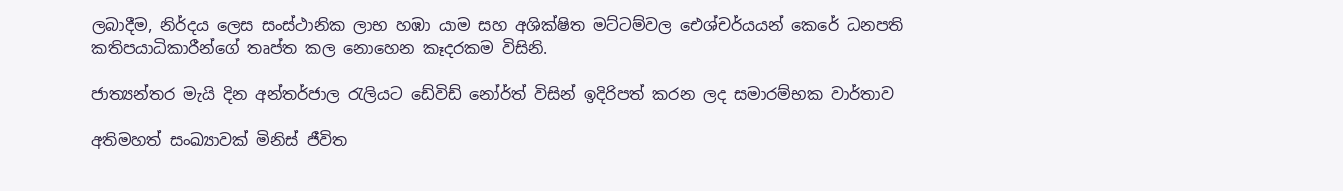ලබාදීම, නිර්දය ලෙස සංස්ථානික ලාභ හඹා යාම සහ අශික්ෂිත මට්ටම්වල ඓශ්චර්යයන් කෙරේ ධනපති කතිපයාධිකාරීන්ගේ තෘප්ත කල නොහෙන කෑදරකම විසිනි.

ජාත්‍යන්තර මැයි දින අන්තර්ජාල රැලියට ඩේවිඩ් නෝර්ත් විසින් ඉදිරිපත් කරන ලද සමාරම්භක වාර්තාව

අතිමහත් සංඛ්‍යාවක් මිනිස් ජීවිත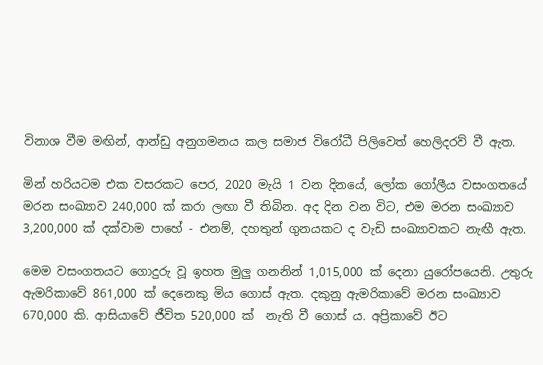විනාශ වීම මඟින්, ආන්ඩු අනුගමනය කල සමාජ විරෝධී පිලිවෙත් හෙලිදරව් වී ඇත.

මින් හරියටම එක වසරකට පෙර, 2020 මැයි 1 වන දිනයේ, ලෝක ගෝලීය වසංගතයේ මරන සංඛ්‍යාව 240,000 ක් කරා ලඟා වී තිබින. අද දින වන විට, එම මරන සංඛ්‍යාව 3,200,000 ක් දක්වාම පාහේ - එනම්, දහතුන් ගුනයකට ද වැඩි සංඛ්‍යාවකට නැඟී ඇත.

මෙම වසංගතයට ගොදුරු වූ ඉහත මුලු ගනනින් 1,015,000 ක් දෙනා යුරෝපයෙනි. උතුරු ඇමරිකාවේ 861,000 ක් දෙනෙකු මිය ගොස් ඇත. දකුනු ඇමරිකාවේ මරන සංඛ්‍යාව 670,000 කි. ආසියාවේ ජීවිත 520,000 ක්  නැති වී ගොස් ය. අප්‍රිකාවේ ඊට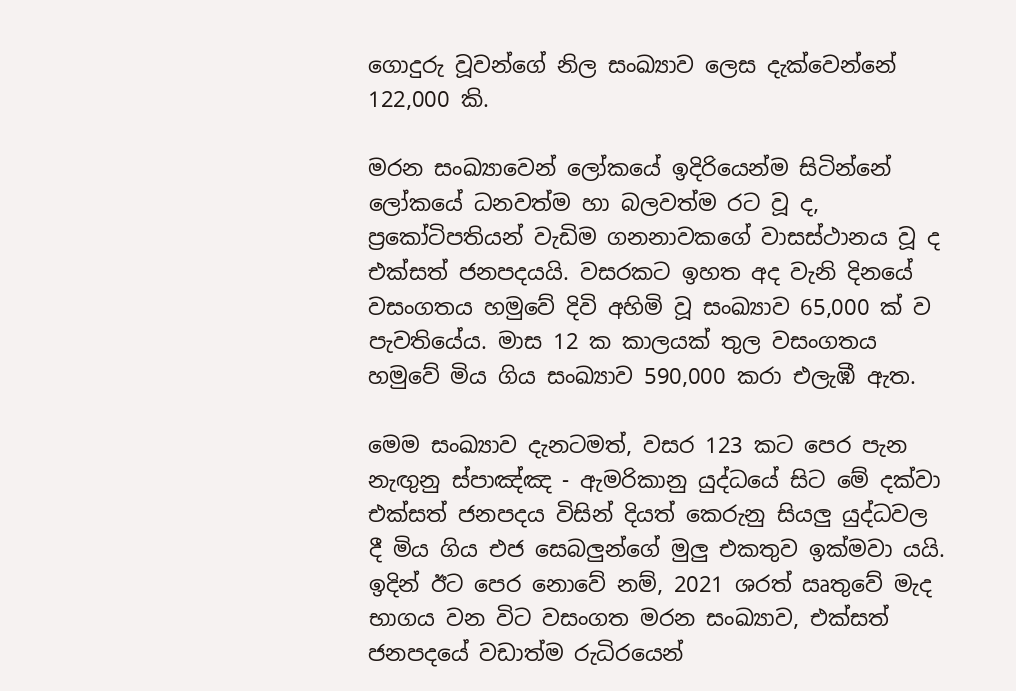ගොදුරු වූවන්ගේ නිල සංඛ්‍යාව ලෙස දැක්වෙන්නේ 122,000 කි.

මරන සංඛ්‍යාවෙන් ලෝකයේ ඉදිරියෙන්ම සිටින්නේ ලෝකයේ ධනවත්ම හා බලවත්ම රට වූ ද, ප්‍රකෝටිපතියන් වැඩිම ගනනාවකගේ වාසස්ථානය වූ ද එක්සත් ජනපදයයි. වසරකට ඉහත අද වැනි දිනයේ වසංගතය හමුවේ දිවි අහිමි වූ සංඛ්‍යාව 65,000 ක් ව පැවතියේය. මාස 12 ක කාලයක් තුල වසංගතය හමුවේ මිය ගිය සංඛ්‍යාව 590,000 කරා එලැඹී ඇත.

මෙම සංඛ්‍යාව දැනටමත්, වසර 123 කට පෙර පැන නැඟුනු ස්පාඤ්ඤ - ඇමරිකානු යුද්ධයේ සිට මේ දක්වා එක්සත් ජනපදය විසින් දියත් කෙරුනු සියලු යුද්ධවල දී මිය ගිය එජ සෙබලුන්ගේ මුලු එකතුව ඉක්මවා යයි. ඉදින් ඊට පෙර නොවේ නම්, 2021 ශරත් ඍතුවේ මැද භාගය වන විට වසංගත මරන සංඛ්‍යාව, එක්සත් ජනපදයේ වඩාත්ම රුධිරයෙන්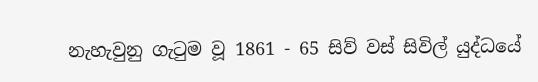නැහැවුනු ගැටුම වූ 1861 - 65 සිව් වස් සිවිල් යුද්ධයේ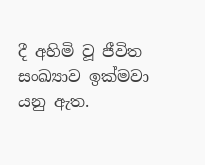දී අහිමි වූ ජීවිත සංඛ්‍යාව ඉක්මවා යනු ඇත.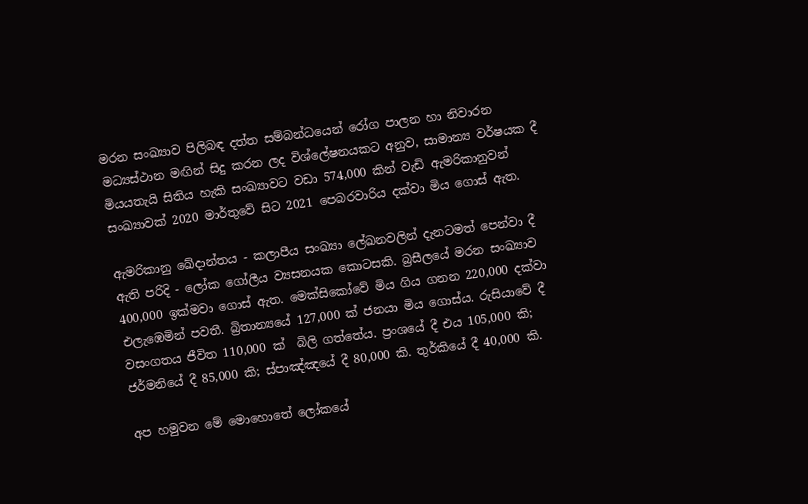මරන සංඛ්‍යාව පිලිබඳ දත්ත සම්බන්ධයෙන් රෝග පාලන හා නිවාරන මධ්‍යස්ථාන මඟින් සිදු කරන ලද විශ්ලේෂනයකට අනුව, සාමාන්‍ය වර්ෂයක දී මියයතැයි සිතිය හැකි සංඛ්‍යාවට වඩා 574,000 කින් වැඩි ඇමරිකානුවන් සංඛ්‍යාවක් 2020 මාර්තුවේ සිට 2021 පෙබරවාරිය දක්වා මිය ගොස් ඇත.

ඇමරිකානු ඛේදාන්තය - කලාපීය සංඛ්‍යා ලේඛනවලින් දැනටමත් පෙන්වා දී ඇති පරිදි - ලෝක ගෝලීය ව්‍යසනයක කොටසකි. බ්‍රසීලයේ මරන සංඛ්‍යාව 400,000 ඉක්මවා ගොස් ඇත. මෙක්සිකෝවේ මිය ගිය ගනන 220,000 දක්වා එලැඹෙමින් පවතී. බ්‍රිතාන්‍යයේ 127,000 ක් ජනයා මිය ගොස්ය. රුසියාවේ දී වසංගතය ජීවිත 110,000 ක්  බිලි ගත්තේය. ප්‍රංශයේ දී එය 105,000 කි; ජර්මනියේ දී 85,000 කි; ස්පාඤ්ඤයේ දී 80,000 කි. තුර්කියේ දී 40,000 කි.

අප හමුවන මේ මොහොතේ ලෝකයේ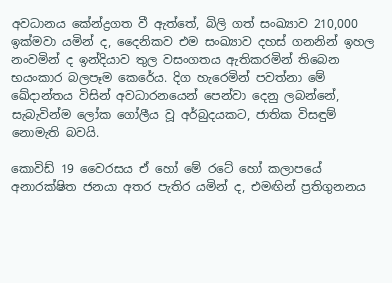අවධානය කේන්ද්‍රගත වී ඇත්තේ, බිලි ගත් සංඛ්‍යාව 210,000 ඉක්මවා යමින් ද, දෛනිකව එම සංඛ්‍යාව දහස් ගනනින් ඉහල නංවමින් ද ඉන්දියාව තුල වසංගතය ඇතිකරමින් තිබෙන භයංකාර බලපෑම කෙරේය. දිග හැරෙමින් පවත්නා මේ ඛේදාන්තය විසින් අවධාරනයෙන් පෙන්වා දෙනු ලබන්නේ, සැබැවින්ම ලෝක ගෝලීය වූ අර්බුදයකට, ජාතික විසඳුම් නොමැති බවයි.

කොවිඩ් 19 වෛරසය ඒ හෝ මේ රටේ හෝ කලාපයේ අනාරක්ෂිත ජනයා අතර පැතිර යමින් ද, එමඟින් ප්‍රතිගුනනය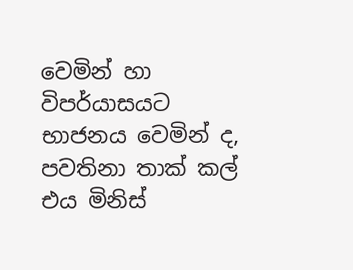වෙමින් හා විපර්යාසයට භාජනය වෙමින් ද, පවතිනා තාක් කල් එය මිනිස්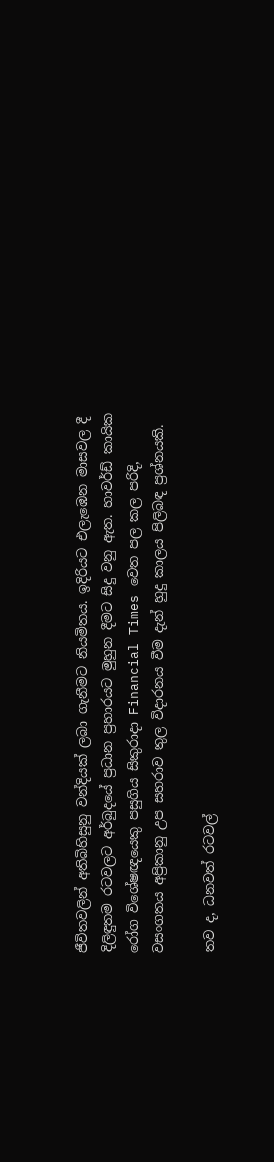ජීවිතවලින් අතිබිහිසුනු වන්දියක් ලබා ගැනීමට නියමිතය. ඉදිරියට එලැඹෙන මාසවල දී දිලිඳුතම රටවලට අර්බුදයේ ප්‍රධාන ප්‍රහාරයට මුහුන දීමට සිදු වනු ඇත. හාවර්ඩ් කායික රෝග විශේෂඥයෙකු පසුගිය සිකුරාදා Financial Times වෙත පල කල පරිදි, වසංගතය අප්‍රිකානු උප සහරාව තුල විදාරනය වීම දැන් හුදු කාලය පිලිබඳ ප්‍රශ්නයකි.

තව ද, ධනවත් රටවල්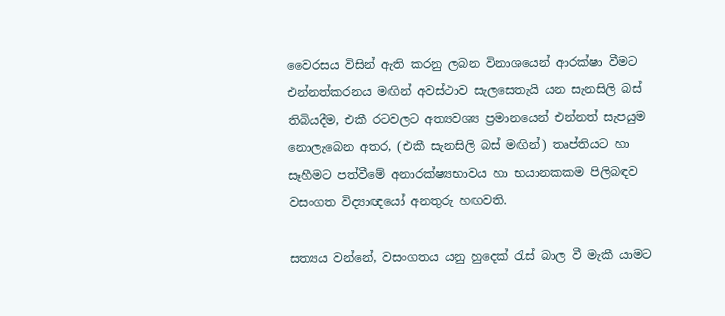වෛරසය විසින් ඇති කරනු ලබන විනාශයෙන් ආරක්ෂා වීමට එන්නත්කරනය මඟින් අවස්ථාව සැලසෙතැයි යන සැනසිලි බස් තිබියදීම, එකී රටවලට අත්‍යවශ්‍ය ප්‍රමානයෙන් එන්නත් සැපයුම නොලැබෙන අතර, (එකී සැනසිලි බස් මඟින්) තෘප්තියට හා සෑහීමට පත්වීමේ අනාරක්ෂ්‍යභාවය හා භයානකකම පිලිබඳව වසංගත විද්‍යාඥයෝ අනතුරු හඟවති.

සත්‍යය වන්නේ, වසංගතය යනු හුදෙක් රැස් බාල වී මැකී යාමට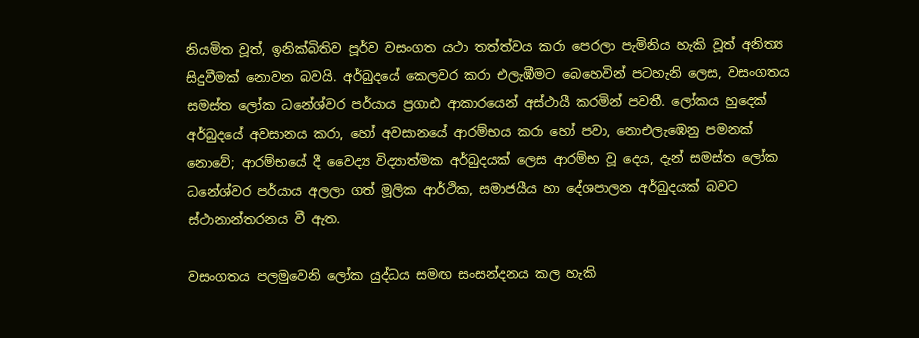නියමිත වූත්, ඉනික්බිතිව පූර්ව වසංගත යථා තත්ත්වය කරා පෙරලා පැමිනිය හැකි වූත් අනිත්‍ය සිදුවීමක් නොවන බවයි. අර්බුදයේ කෙලවර කරා එලැඹීමට බෙහෙවින් පටහැනි ලෙස, වසංගතය සමස්ත ලෝක ධනේශ්වර පර්යාය ප්‍රගාඪ ආකාරයෙන් අස්ථායී කරමින් පවතී. ලෝකය හුදෙක් අර්බුදයේ අවසානය කරා, හෝ අවසානයේ ආරම්භය කරා හෝ පවා, නොඑලැඹෙනු පමනක් නොවේ; ආරම්භයේ දී වෛද්‍ය විද්‍යාත්මක අර්බුදයක් ලෙස ආරම්භ වූ දෙය, දැන් සමස්ත ලෝක ධනේශ්වර පර්යාය අලලා ගත් මූලික ආර්ථික, සමාජයීය හා දේශපාලන අර්බුදයක් බවට ස්ථානාන්තරනය වී ඇත.

වසංගතය පලමුවෙනි ලෝක යුද්ධය සමඟ සංසන්දනය කල හැකි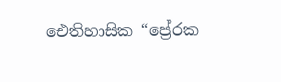ඓතිහාසික “ප්‍රේරක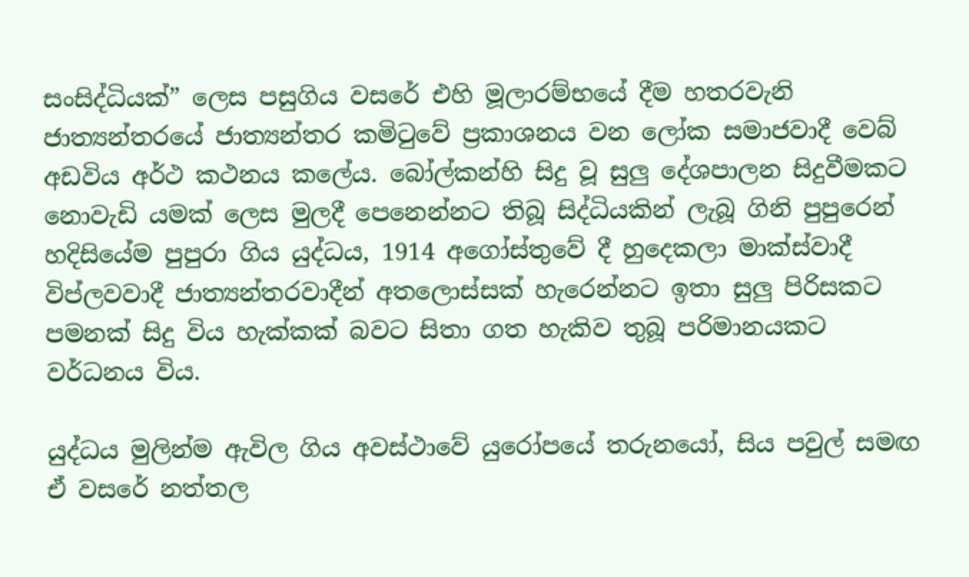සංසිද්ධියක්” ලෙස පසුගිය වසරේ එහි මූලාරම්භයේ දීම හතරවැනි ජාත්‍යන්තරයේ ජාත්‍යන්තර කමිටුවේ ප්‍රකාශනය වන ලෝක සමාජවාදී වෙබ් අඩවිය අර්ථ කථනය කලේය. බෝල්කන්හි සිදු වූ සුලු දේශපාලන සිදුවීමකට නොවැඩි යමක් ලෙස මුලදී පෙනෙන්නට තිබූ සිද්ධියකින් ලැබූ ගිනි පුපුරෙන් හදිසියේම පුපුරා ගිය යුද්ධය, 1914 අගෝස්තුවේ දී හුදෙකලා මාක්ස්වාදී විප්ලවවාදී ජාත්‍යන්තරවාදීන් අතලොස්සක් හැරෙන්නට ඉතා සුලු පිරිසකට පමනක් සිදු විය හැක්කක් බවට සිතා ගත හැකිව තුබූ පරිමානයකට වර්ධනය විය.

යුද්ධය මුලින්ම ඇවිල ගිය අවස්ථාවේ යුරෝපයේ තරුනයෝ, සිය පවුල් සමඟ ඒ වසරේ නත්තල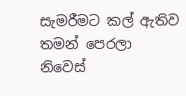සැමරීමට කල් ඇතිව තමන් පෙරලා නිවෙස්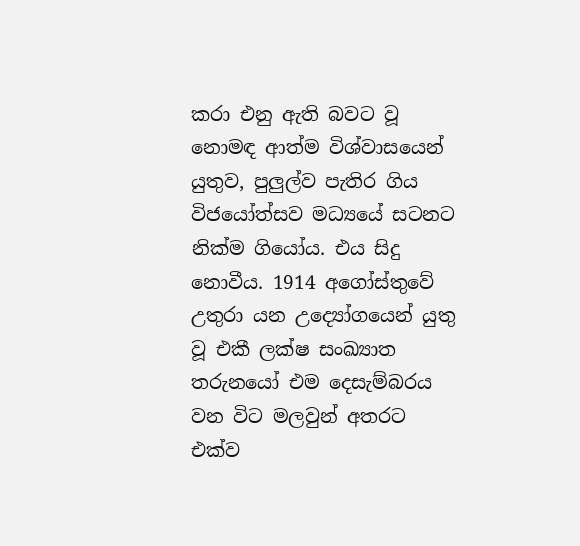කරා එනු ඇති බවට වූ නොමඳ ආත්ම විශ්වාසයෙන් යුතුව, පුලුල්ව පැතිර ගිය විජයෝත්සව මධ්‍යයේ සටනට නික්ම ගියෝය. එය සිදු නොවීය. 1914 අගෝස්තුවේ උතුරා යන උද්‍යෝගයෙන් යුතු වූ එකී ලක්ෂ සංඛ්‍යාත තරුනයෝ එම දෙසැම්බරය වන විට මලවුන් අතරට එක්ව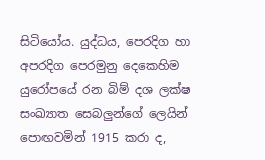සිටියෝය. යුද්ධය, පෙරදිග හා අපරදිග පෙරමුනු දෙකෙහිම යුරෝපයේ රන බිම් දශ ලක්ෂ සංඛ්‍යාත සෙබලුන්ගේ ලෙයින් පොඟවමින් 1915 කරා ද,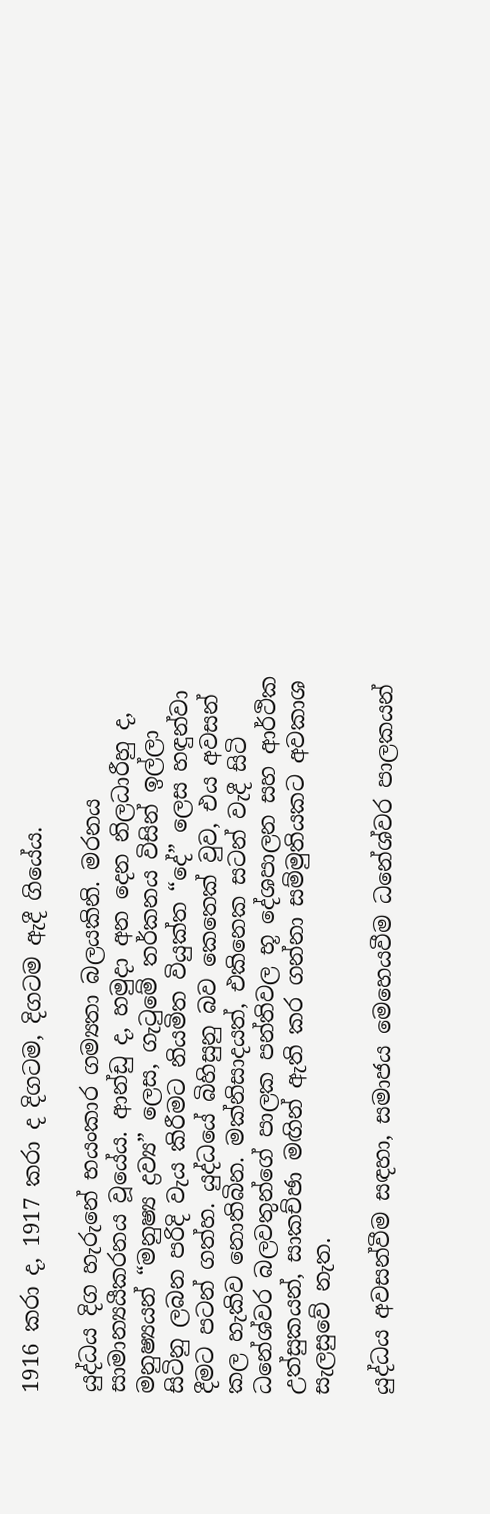1916 කරා ද, 1917 කරා ද දිගටම, දිගටම ඇදී ගියේය.

යුද්ධය දිග හැරුනේ භයංකාර ගම්‍යතා බලයකිනි. මරනය සාමාන්‍යයීකරනය වූයේය. ආන්ඩු ද, හමුදා අන දෙන නිලධාරීහු ද, මනුෂ්‍යයන් “මනුෂ්‍ය ද්‍රව්‍ය” ලෙස, ගැටුමේ තර්කනය විසින් ඉල්ලා සිටිනු ලබන පරිදි වැය කිරීමට නියමිත වියුක්ත “දේ” ලෙස හඳුන්වා දීමට පටන් ගත්හ. යුද්ධයේ බිහිසුනු බව කෙතෙක් වුව, එය අවසන් කල හැකිව නොතිබින. මක්නිසාදයත්, එකිනෙක සටන් වැදී සිටි ධනේශ්වර බලවතුන්ගේ පාලක පන්තිවල භූ දේශපාලන සහ ආර්ථික උත්සුකයන්, සාකච්ඡා මඟින් ඇති කර ගන්නා සම්මුතියකට අවකාශ සැලසුවේ නැත.

යුද්ධය අවසන්වීම සඳහා, සමාජය මෙහෙයවීම ධනේශ්වර පාලකයන්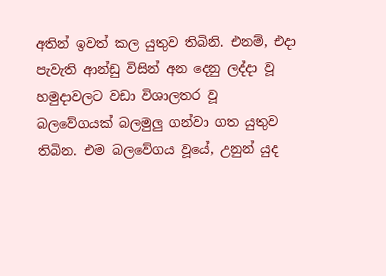අතින් ඉවත් කල යුතුව තිබිනි. එනම්, එදා පැවැති ආන්ඩු විසින් අන දෙනු ලද්දා වූ හමුදාවලට වඩා විශාලතර වූ   බලවේගයක් බලමුලු ගන්වා ගත යුතුව තිබින. එම බලවේගය වූයේ, උනුන් යුද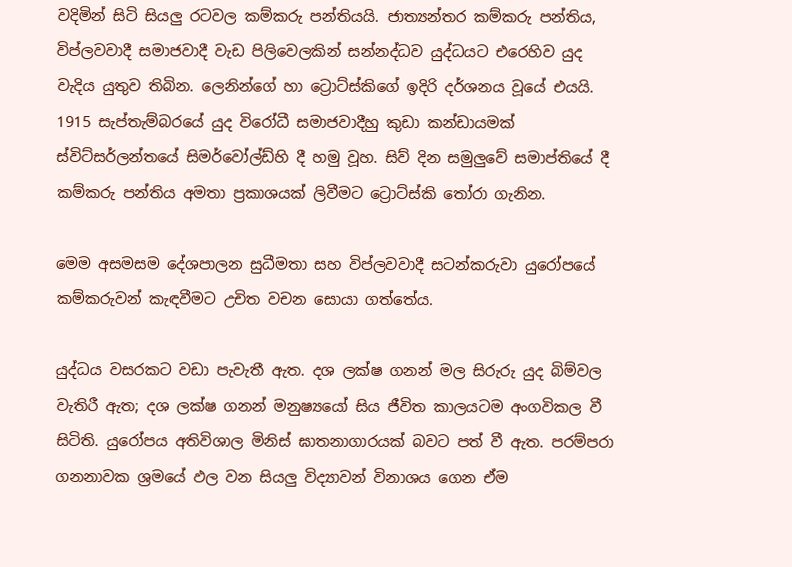වදිමින් සිටි සියලු රටවල කම්කරු පන්තියයි. ජාත්‍යන්තර කම්කරු පන්තිය, විප්ලවවාදී සමාජවාදී වැඩ පිලිවෙලකින් සන්නද්ධව යුද්ධයට එරෙහිව යුද වැදිය යුතුව තිබින. ලෙනින්ගේ හා ට්‍රොට්ස්කිගේ ඉදිරි දර්ශනය වූයේ එයයි. 1915 සැප්තැම්බරයේ යුද විරෝධී සමාජවාදීහු කුඩා කන්ඩායමක් ස්විට්සර්ලන්තයේ සිමර්වෝල්ඩ්හි දී හමු වූහ. සිව් දින සමුලුවේ සමාප්තියේ දී කම්කරු පන්තිය අමතා ප්‍රකාශයක් ලිවීමට ට්‍රොට්ස්කි තෝරා ගැනින.

මෙම අසමසම දේශපාලන සුධීමතා සහ විප්ලවවාදී සටන්කරුවා යුරෝපයේ කම්කරුවන් කැඳවීමට උචිත වචන සොයා ගත්තේය.

යුද්ධය වසරකට වඩා පැවැතී ඇත. දශ ලක්ෂ ගනන් මල සිරුරු යුද බිම්වල වැතිරී ඇත; දශ ලක්ෂ ගනන් මනුෂ්‍යයෝ සිය ජීවිත කාලයටම අංගවිකල වී සිටිති. යුරෝපය අතිවිශාල මිනිස් ඝාතනාගාරයක් බවට පත් වී ඇත. පරම්පරා ගනනාවක ශ්‍රමයේ ඵල වන සියලු විද්‍යාවන් විනාශය ගෙන ඒම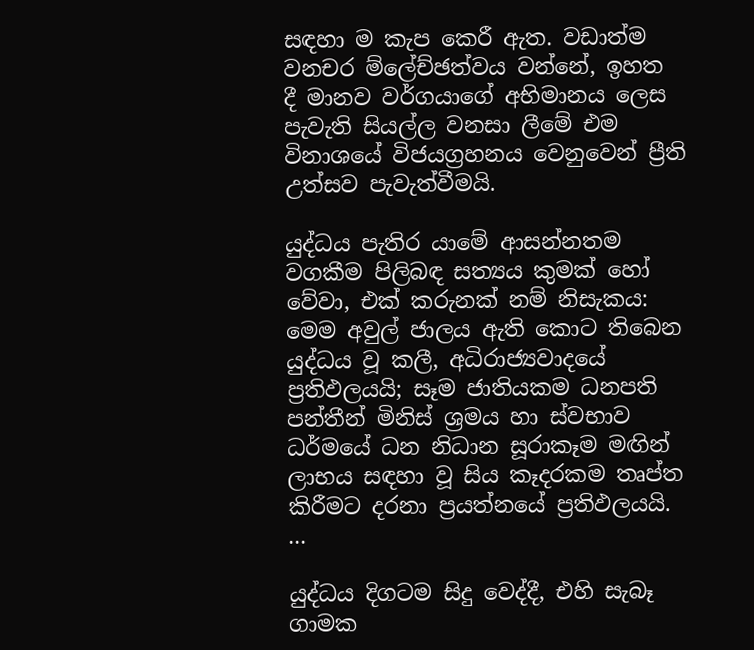සඳහා ම කැප කෙරී ඇත. වඩාත්ම වනචර ම්ලේච්ඡත්වය වන්නේ, ඉහත දී මානව වර්ගයාගේ අභිමානය ලෙස පැවැති සියල්ල වනසා ලීමේ එම විනාශයේ විජයග්‍රහනය වෙනුවෙන් ප්‍රීති උත්සව පැවැත්වීමයි.

යුද්ධය පැතිර යාමේ ආසන්නතම වගකීම පිලිබඳ සත්‍යය කුමක් හෝ වේවා, එක් කරුනක් නම් නිසැකය: මෙම අවුල් ජාලය ඇති කොට තිබෙන යුද්ධය වූ කලී, අධිරාජ්‍යවාදයේ ප්‍රතිඵලයයි; සෑම ජාතියකම ධනපති පන්තීන් මිනිස් ශ්‍රමය හා ස්වභාව ධර්මයේ ධන නිධාන සූරාකෑම මඟින් ලාභය සඳහා වූ සිය කෑදරකම තෘප්ත කිරීමට දරනා ප්‍රයත්නයේ ප්‍රතිඵලයයි. ...

යුද්ධය දිගටම සිදු වෙද්දී, එහි සැබෑ ගාමක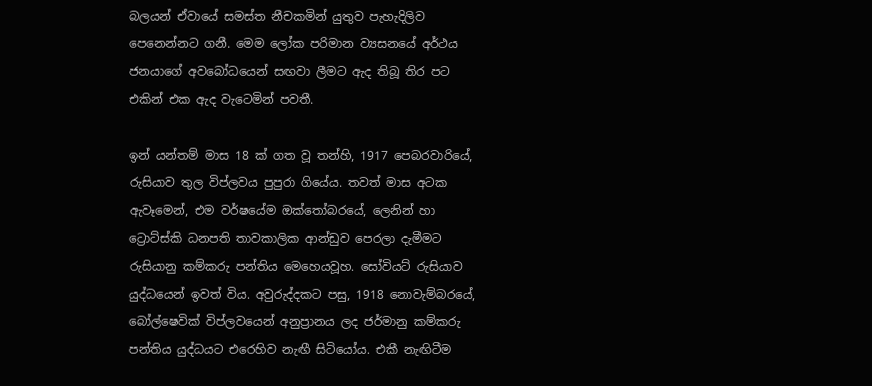බලයන් ඒවායේ සමස්ත නීචකමින් යුතුව පැහැදිලිව පෙනෙන්නට ගනී. මෙම ලෝක පරිමාන ව්‍යසනයේ අර්ථය ජනයාගේ අවබෝධයෙන් සඟවා ලීමට ඇද තිබූ තිර පට එකින් එක ඇද වැටෙමින් පවතී.

ඉන් යන්තම් මාස 18 ක් ගත වූ තන්හි, 1917 පෙබරවාරියේ, රුසියාව තුල විප්ලවය පුපුරා ගියේය. තවත් මාස අටක ඇවෑමෙන්, එම වර්ෂයේම ඔක්තෝබරයේ, ලෙනින් හා ට්‍රොට්ස්කි ධනපති තාවකාලික ආන්ඩුව පෙරලා දැමීමට රුසියානු කම්කරු පන්තිය මෙහෙයවූහ. සෝවියට් රුසියාව යුද්ධයෙන් ඉවත් විය. අවුරුද්දකට පසු, 1918 නොවැම්බරයේ, බෝල්ෂෙවික් විප්ලවයෙන් අනුප්‍රානය ලද ජර්මානු කම්කරු පන්තිය යුද්ධයට එරෙහිව නැඟී සිටියෝය. එකී නැඟිටීම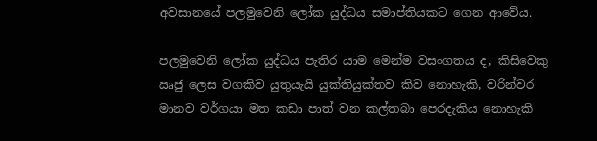අවසානයේ පලමුවෙනි ලෝක යුද්ධය සමාප්තියකට ගෙන ආවේය.

පලමුවෙනි ලෝක යුද්ධය පැතිර යාම මෙන්ම වසංගතය ද, කිසිවෙකු ඍජු ලෙස වගකිව යුතුයැයි යුක්තියුක්තව කිව නොහැකි, වරින්වර මානව වර්ගයා මත කඩා පාත් වන කල්තබා පෙරදැකිය නොහැකි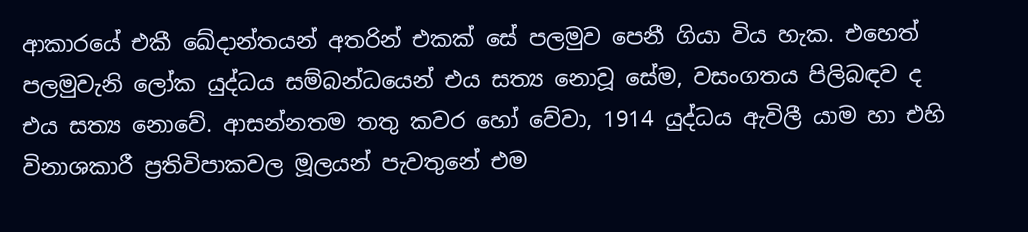ආකාරයේ එකී ඛේදාන්තයන් අතරින් එකක් සේ පලමුව පෙනී ගියා විය හැක. එහෙත් පලමුවැනි ලෝක යුද්ධය සම්බන්ධයෙන් එය සත්‍ය නොවූ සේම, වසංගතය පිලිබඳව ද එය සත්‍ය නොවේ. ආසන්නතම තතු කවර හෝ වේවා, 1914 යුද්ධය ඇවිලී යාම හා එහි විනාශකාරී ප්‍රතිවිපාකවල මූලයන් පැවතුනේ එම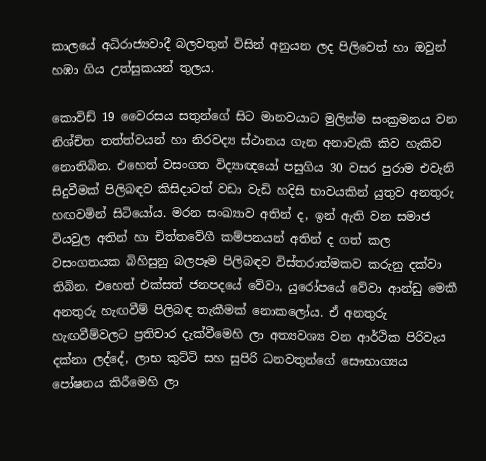කාලයේ අධිරාජ්‍යවාදී බලවතුන් විසින් අනුයන ලද පිලිවෙත් හා ඔවුන් හඹා ගිය උත්සුකයන් තුලය.

කොවිඩ් 19 වෛරසය සතුන්ගේ සිට මානවයාට මුලින්ම සංක්‍රමනය වන නිශ්චිත තත්ත්වයන් හා නිරවද්‍ය ස්ථානය ගැන අනාවැකි කිව හැකිව නොතිබින. එහෙත් වසංගත විද්‍යාඥයෝ පසුගිය 30 වසර පුරාම එවැනි සිදුවීමක් පිලිබඳව කිසිදාටත් වඩා වැඩි හදිසි භාවයකින් යුතුව අනතුරු හඟවමින් සිටියෝය. මරන සංඛ්‍යාව අතින් ද, ඉන් ඇති වන සමාජ වියවුල අතින් හා චිත්තවේගී කම්පනයන් අතින් ද ගත් කල වසංගතයක බිහිසුනු බලපෑම පිලිබඳව විස්තරාත්මකව කරුනු දක්වා තිබින. එහෙත් එක්සත් ජනපදයේ වේවා, යුරෝපයේ වේවා ආන්ඩු මෙකී අනතුරු හැඟවීම් පිලිබඳ තැකීමක් නොකලෝය. ඒ අනතුරු හැඟවීම්වලට ප්‍රතිචාර දැක්වීමෙහි ලා අත්‍යවශ්‍ය වන ආර්ථික පිරිවැය දක්නා ලද්දේ, ලාභ කුට්ටි සහ සුපිරි ධනවතුන්ගේ සෞභාග්‍යය පෝෂනය කිරීමෙහි ලා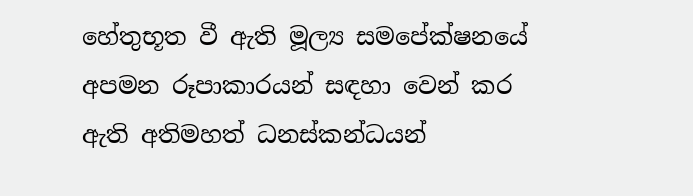හේතුභූත වී ඇති මූල්‍ය සමපේක්ෂනයේ අපමන රූපාකාරයන් සඳහා වෙන් කර ඇති අතිමහත් ධනස්කන්ධයන්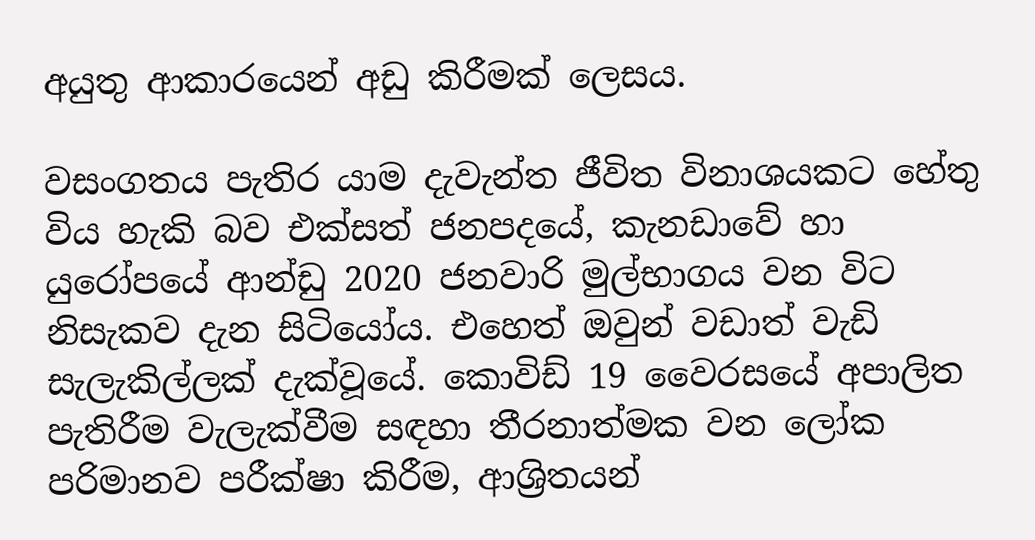අයුතු ආකාරයෙන් අඩු කිරීමක් ලෙසය.

වසංගතය පැතිර යාම දැවැන්ත ජීවිත විනාශයකට හේතු විය හැකි බව එක්සත් ජනපදයේ, කැනඩාවේ හා යුරෝපයේ ආන්ඩු 2020 ජනවාරි මුල්භාගය වන විට නිසැකව දැන සිටියෝය. එහෙත් ඔවුන් වඩාත් වැඩි සැලැකිල්ලක් දැක්වූයේ. කොවිඩ් 19 වෛරසයේ අපාලිත පැතිරීම වැලැක්වීම සඳහා තීරනාත්මක වන ලෝක පරිමානව පරීක්ෂා කිරීම, ආශ්‍රිතයන්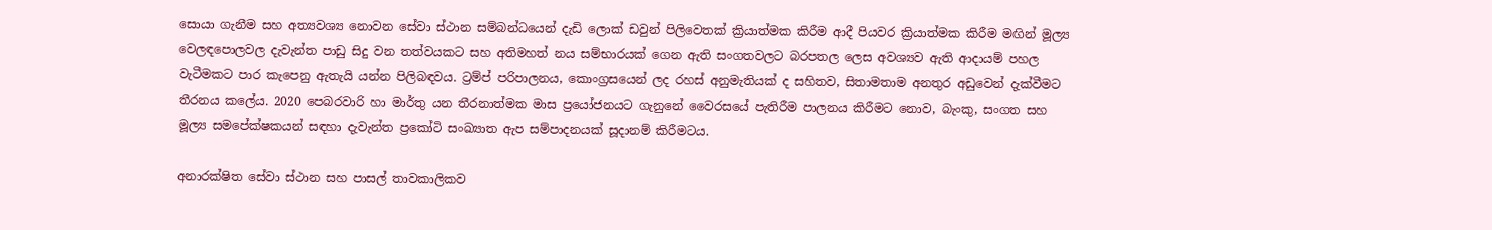සොයා ගැනීම සහ අත්‍යවශ්‍ය නොවන සේවා ස්ථාන සම්බන්ධයෙන් දැඩි ලොක් ඩවුන් පිලිවෙතක් ක්‍රියාත්මක කිරීම ආදී පියවර ක්‍රියාත්මක කිරීම මඟින් මූල්‍ය වෙලඳපොලවල දැවැන්ත පාඩු සිදු වන තත්වයකට සහ අතිමහත් නය සම්භාරයක් ගෙන ඇති සංගතවලට බරපතල ලෙස අවශ්‍යව ඇති ආදායම් පහල වැටීමකට පාර කැපෙනු ඇතැයි යන්න පිලිබඳවය. ට්‍රම්ප් පරිපාලනය, කොංග්‍රසයෙන් ලද රහස් අනුමැතියක් ද සහිතව, සිතාමතාම අනතුර අඩුවෙන් දැක්වීමට තීරනය කලේය. 2020 පෙබරවාරි හා මාර්තු යන තීරනාත්මක මාස ප්‍රයෝජනයට ගැනුනේ වෛරසයේ පැතිරීම පාලනය කිරීමට නොව, බැංකු, සංගත සහ මූල්‍ය සමපේක්ෂකයන් සඳහා දැවැන්ත ප්‍රකෝටි සංඛ්‍යාත ඇප සම්පාදනයක් සූදානම් කිරීමටය.

අනාරක්ෂිත සේවා ස්ථාන සහ පාසල් තාවකාලිකව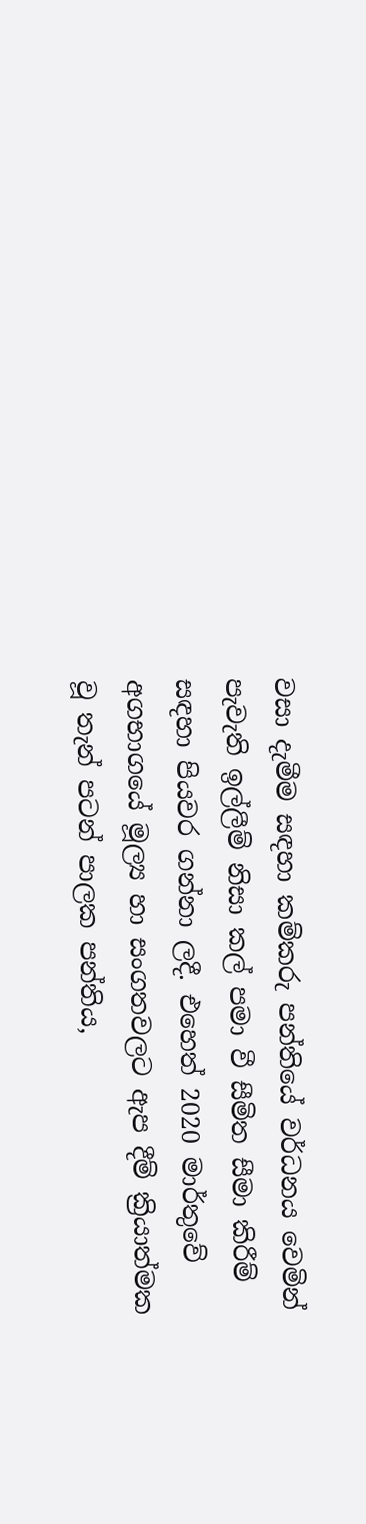වසා දැමීම සඳහා කම්කරු පන්තියේ වර්ධනය වෙමින් පැවැති ඉල්ලීම් නිසා කල් පමා වී සීමිත සීමා කිරීම් සඳහා පියවර ගන්නා ලදී. එහෙත් 2020 මාර්තුවේ අගභාගයේ මූල්‍ය හා සංගතවලට ඇප දීම් ක්‍රියාත්මක වූ තැන් පටන් පාලක පන්තිය,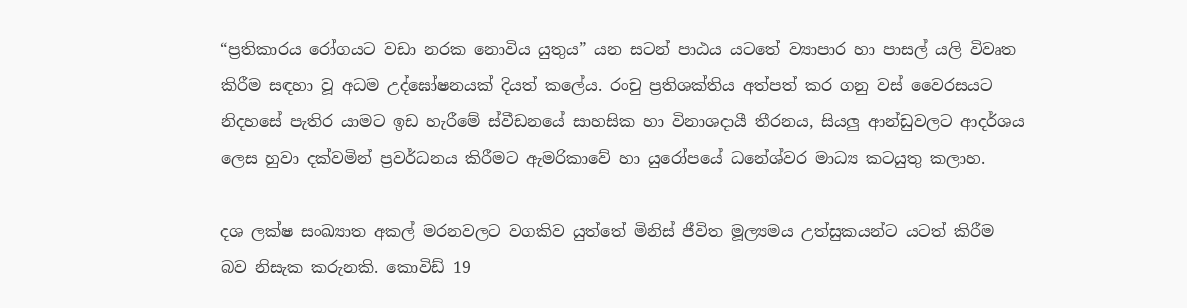“ප්‍රතිකාරය රෝගයට වඩා නරක නොවිය යුතුය” යන සටන් පාඨය යටතේ ව්‍යාපාර හා පාසල් යලි විවෘත කිරීම සඳහා වූ අධම උද්ඝෝෂනයක් දියත් කලේය. රංචු ප්‍රතිශක්තිය අත්පත් කර ගනු වස් වෛරසයට නිදහසේ පැතිර යාමට ඉඩ හැරීමේ ස්වීඩනයේ සාහසික හා විනාශදායී තීරනය, සියලු ආන්ඩුවලට ආදර්ශය ලෙස හුවා දක්වමින් ප්‍රවර්ධනය කිරීමට ඇමරිකාවේ හා යුරෝපයේ ධනේශ්වර මාධ්‍ය කටයුතු කලාහ.

දශ ලක්ෂ සංඛ්‍යාත අකල් මරනවලට වගකිව යුත්තේ මිනිස් ජීවිත මූල්‍යමය උත්සුකයන්ට යටත් කිරීම බව නිසැක කරුනකි. කොවිඩ් 19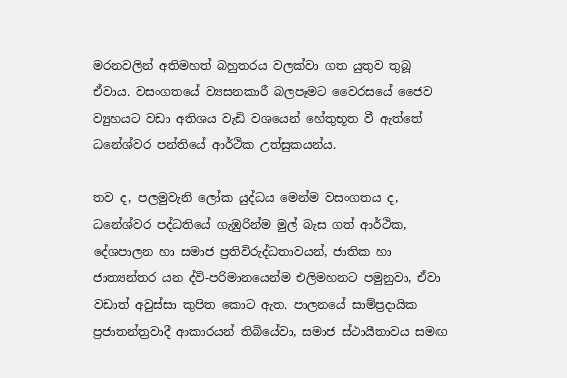මරනවලින් අතිමහත් බහුතරය වලක්වා ගත යුතුව තුබූ ඒවාය. වසංගතයේ ව්‍යසනකාරී බලපෑමට වෛරසයේ ජෛව ව්‍යුහයට වඩා අතිශය වැඩි වශයෙන් හේතුභූත වී ඇත්තේ ධනේශ්වර පන්තියේ ආර්ථික උත්සුකයන්ය.

තව ද, පලමුවැනි ලෝක යුද්ධය මෙන්ම වසංගතය ද, ධනේශ්වර පද්ධතියේ ගැඹුරින්ම මුල් බැස ගත් ආර්ථික, දේශපාලන හා සමාජ ප්‍රතිවිරුද්ධතාවයන්, ජාතික හා ජාත්‍යන්තර යන ද්වි-පරිමානයෙන්ම එලිමහනට පමුනුවා, ඒවා වඩාත් අවුස්සා කුපිත කොට ඇත. පාලනයේ සාම්ප්‍රදායික ප්‍රජාතන්ත්‍රවාදී ආකාරයන් තිබියේවා, සමාජ ස්ථායීතාවය සමඟ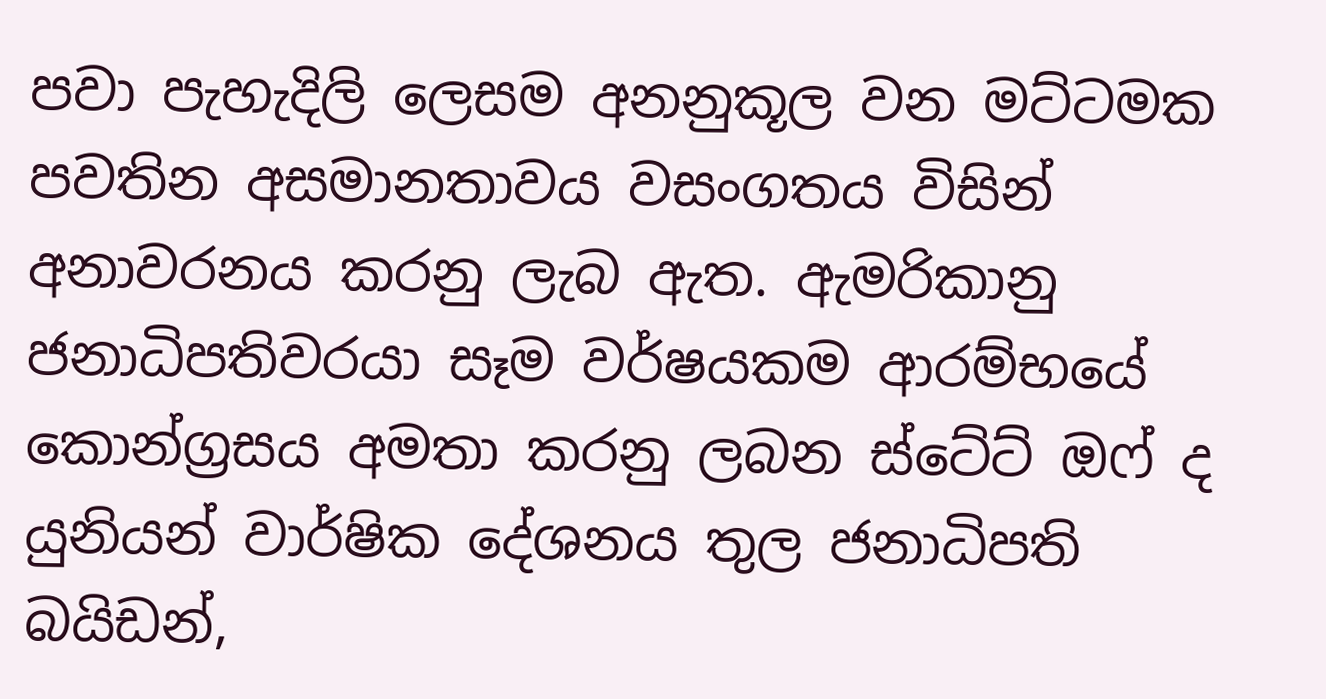පවා පැහැදිලි ලෙසම අනනුකූල වන මට්ටමක පවතින අසමානතාවය වසංගතය විසින් අනාවරනය කරනු ලැබ ඇත. ඇමරිකානු ජනාධිපතිවරයා සෑම වර්ෂයකම ආරම්භයේ කොන්ග්‍රසය අමතා කරනු ලබන ස්ටේට් ඔෆ් ද යුනියන් වාර්ෂික දේශනය තුල ජනාධිපති බයිඩන්,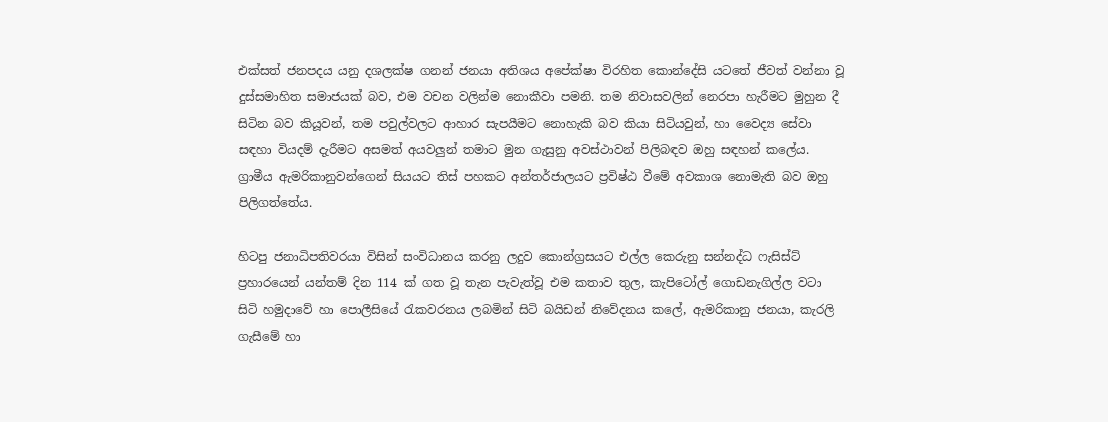එක්සත් ජනපදය යනු දශලක්ෂ ගනන් ජනයා අතිශය අපේක්ෂා විරහිත කොන්දේසි යටතේ ජීවත් වන්නා වූ දුස්සමාහිත සමාජයක් බව, එම වචන වලින්ම නොකීවා පමනි. තම නිවාසවලින් නෙරපා හැරීමට මුහුන දී සිටින බව කියූවන්, තම පවුල්වලට ආහාර සැපයීමට නොහැකි බව කියා සිටියවුන්, හා වෛද්‍ය සේවා සඳහා වියදම් දැරීමට අසමත් අයවලුන් තමාට මුන ගැසුනු අවස්ථාවන් පිලිබඳව ඔහු සඳහන් කලේය. ග්‍රාමීය ඇමරිකානුවන්ගෙන් සියයට තිස් පහකට අන්තර්ජාලයට ප්‍රවිෂ්ඨ වීමේ අවකාශ නොමැති බව ඔහු පිලිගත්තේය.

හිටපු ජනාධිපතිවරයා විසින් සංවිධානය කරනු ලදුව කොන්ග්‍රසයට එල්ල කෙරුනු සන්නද්ධ ෆැසිස්ට් ප්‍රහාරයෙන් යන්තම් දින 114 ක් ගත වූ තැන පැවැත්වූ එම කතාව තුල, කැපිටෝල් ගොඩනැගිල්ල වටා සිටි හමුදාවේ හා පොලීසියේ රැකවරනය ලබමින් සිටි බයිඩන් නිවේදනය කලේ, ඇමරිකානු ජනයා, කැරලි ගැසීමේ හා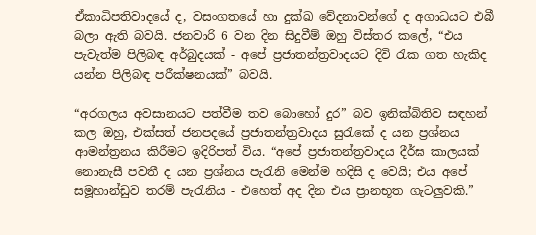ඒකාධිපතිවාදයේ ද, වසංගතයේ හා දුක්ඛ වේදනාවන්ගේ ද අගාධයට එබී බලා ඇති බවයි. ජනවාරි 6 වන දින සිදුවීම් ඔහු විස්තර කලේ, “එය පැවැත්ම පිලිබඳ අර්බුදයක් - අපේ ප්‍රජාතන්ත්‍රවාදයට දිවි රැක ගත හැකිද යන්න පිලිබඳ පරීක්ෂනයක්” බවයි.

“අරගලය අවසානයට පත්වීම තව බොහෝ දුර” බව ඉනික්බිතිව සඳහන් කල ඔහු, එක්සත් ජනපදයේ ප්‍රජාතන්ත්‍රවාදය සුරැකේ ද යන ප්‍රශ්නය ආමන්ත්‍රනය කිරීමට ඉදිරිපත් විය. “අපේ ප්‍රජාතන්ත්‍රවාදය දීර්ඝ කාලයක් නොනැසී පවතී ද යන ප්‍රශ්නය පැරැනි මෙන්ම හදිසි ද වෙයි; එය අපේ සමූහාන්ඩුව තරම් පැරැනිය - එහෙත් අද දින එය ප්‍රානභූත ගැටලුවකි.”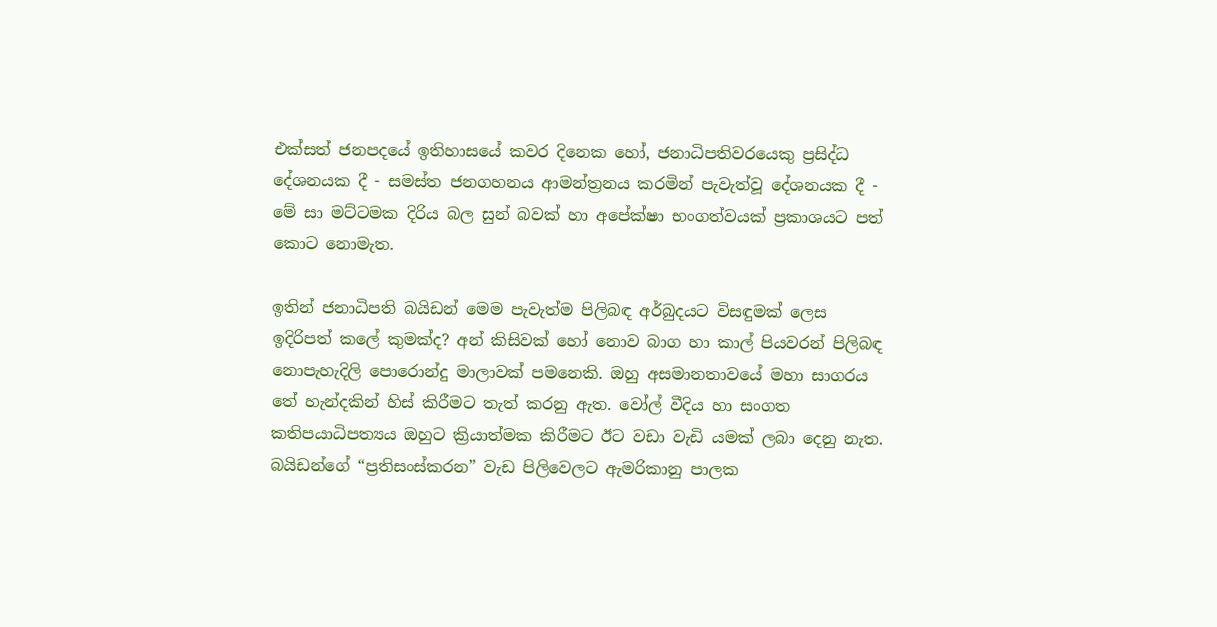එක්සත් ජනපදයේ ඉතිහාසයේ කවර දිනෙක හෝ, ජනාධිපතිවරයෙකු ප්‍රසිද්ධ දේශනයක දී - සමස්ත ජනගහනය ආමන්ත්‍රනය කරමින් පැවැත්වූ දේශනයක දී - මේ සා මට්ටමක දිරිය බල සුන් බවක් හා අපේක්ෂා භංගත්වයක් ප්‍රකාශයට පත් කොට නොමැත.

ඉතින් ජනාධිපති බයිඩන් මෙම පැවැත්ම පිලිබඳ අර්බුදයට විසඳුමක් ලෙස ඉදිරිපත් කලේ කුමක්ද? අන් කිසිවක් හෝ නොව බාග හා කාල් පියවරන් පිලිබඳ නොපැහැදිලි පොරොන්දු මාලාවක් පමනෙකි. ඔහු අසමානතාවයේ මහා සාගරය තේ හැන්දකින් හිස් කිරීමට තැත් කරනු ඇත. වෝල් වීදිය හා සංගත කතිපයාධිපත්‍යය ඔහුට ක්‍රියාත්මක කිරීමට ඊට වඩා වැඩි යමක් ලබා දෙනු නැත. බයිඩන්ගේ “ප්‍රතිසංස්කරන” වැඩ පිලිවෙලට ඇමරිකානු පාලක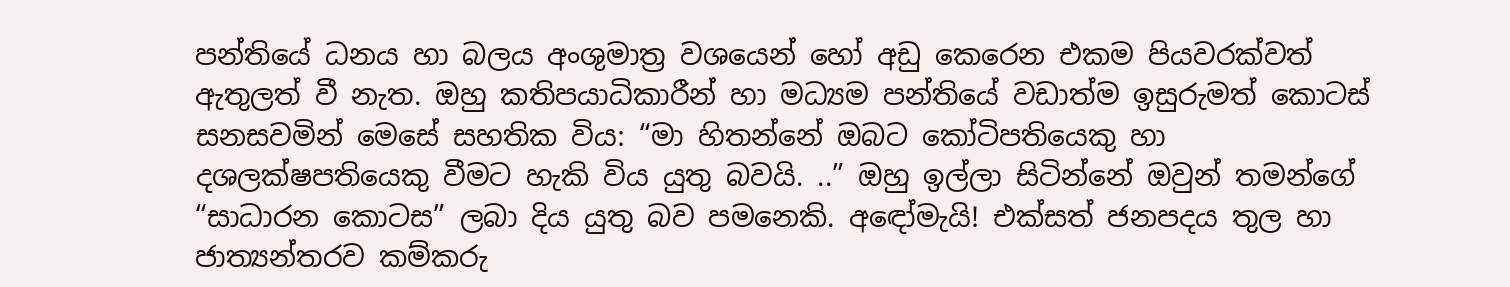පන්තියේ ධනය හා බලය අංශුමාත්‍ර වශයෙන් හෝ අඩු කෙරෙන එකම පියවරක්වත් ඇතුලත් වී නැත. ඔහු කතිපයාධිකාරීන් හා මධ්‍යම පන්තියේ වඩාත්ම ඉසුරුමත් කොටස් සනසවමින් මෙසේ සහතික විය: “මා හිතන්නේ ඔබට කෝටිපතියෙකු හා දශලක්ෂපතියෙකු වීමට හැකි විය යුතු බවයි. ..” ඔහු ඉල්ලා සිටින්නේ ඔවුන් තමන්ගේ “සාධාරන කොටස” ලබා දිය යුතු බව පමනෙකි. අඳෝමැයි! එක්සත් ජනපදය තුල හා ජාත්‍යන්තරව කම්කරු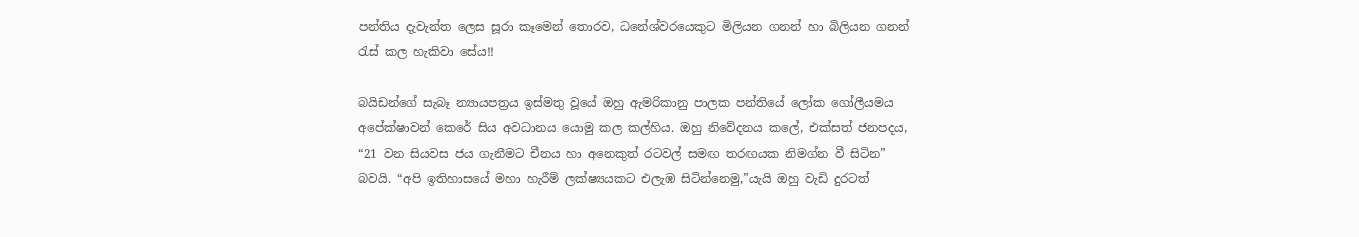පන්තිය දැවැන්ත ලෙස සූරා කෑමෙන් තොරව, ධනේශ්වරයෙකුට මිලියන ගනන් හා බිලියන ගනන් රැස් කල හැකිවා සේය!!

බයිඩන්ගේ සැබෑ න්‍යායපත්‍රය ඉස්මතු වූයේ ඔහු ඇමරිකානු පාලක පන්තියේ ලෝක ගෝලීයමය අපේක්ෂාවන් කෙරේ සිය අවධානය යොමු කල කල්හිය. ඔහු නිවේදනය කලේ, එක්සත් ජනපදය, “21 වන සියවස ජය ගැනීමට චීනය හා අනෙකුත් රටවල් සමඟ තරඟයක නිමග්න වී සිටින” බවයි. “අපි ඉතිහාසයේ මහා හැරීම් ලක්ෂ්‍යයකට එලැඹ සිටින්නෙමු,”යැයි ඔහු වැඩි දුරටත්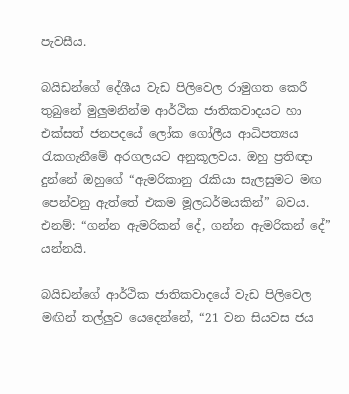පැවසීය.

බයිඩන්ගේ දේශීය වැඩ පිලිවෙල රාමුගත කෙරී තුබුනේ මුලුමනින්ම ආර්ථික ජාතිකවාදයට හා එක්සත් ජනපදයේ ලෝක ගෝලීය ආධිපත්‍යය රැකගැනීමේ අරගලයට අනුකූලවය. ඔහු ප්‍රතිඥා දුන්නේ ඔහුගේ “ඇමරිකානු රැකියා සැලසුමට මඟ පෙන්වනු ඇත්තේ එකම මූලධර්මයකින්” බවය. එනම්: “ගන්න ඇමරිකන් දේ, ගන්න ඇමරිකන් දේ” යන්නයි.

බයිඩන්ගේ ආර්ථික ජාතිකවාදයේ වැඩ පිලිවෙල මඟින් තල්ලුව යෙදෙන්නේ, “21 වන සියවස ජය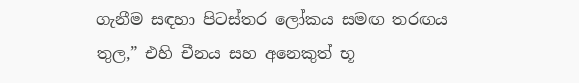ගැනීම සඳහා පිටස්තර ලෝකය සමඟ තරඟය තුල,” එහි චීනය සහ අනෙකුත් භූ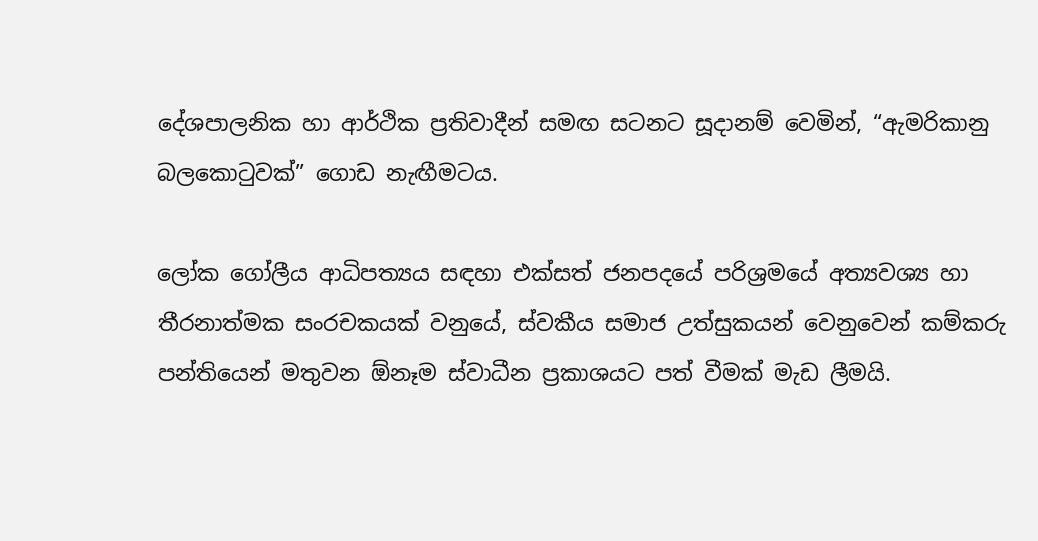දේශපාලනික හා ආර්ථික ප්‍රතිවාදීන් සමඟ සටනට සූදානම් වෙමින්, “ඇමරිකානු බලකොටුවක්” ගොඩ නැඟීමටය.

ලෝක ගෝලීය ආධිපත්‍යය සඳහා එක්සත් ජනපදයේ පරිශ්‍රමයේ අත්‍යවශ්‍ය හා තීරනාත්මක සංරචකයක් වනුයේ, ස්වකීය සමාජ උත්සුකයන් වෙනුවෙන් කම්කරු පන්තියෙන් මතුවන ඕනෑම ස්වාධීන ප්‍රකාශයට පත් වීමක් මැඩ ලීමයි.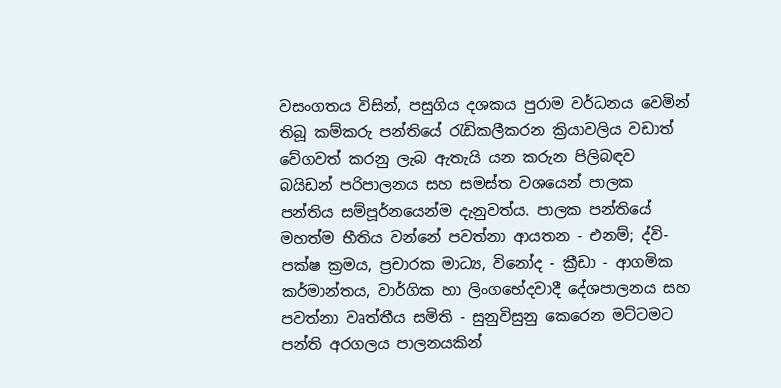වසංගතය විසින්, පසුගිය දශකය පුරාම වර්ධනය වෙමින් තිබූ කම්කරු පන්තියේ රැඩිකලීකරන ක්‍රියාවලිය වඩාත් වේගවත් කරනු ලැබ ඇතැයි යන කරුන පිලිබඳව බයිඩන් පරිපාලනය සහ සමස්ත වශයෙන් පාලක පන්තිය සම්පූර්නයෙන්ම දැනුවත්ය. පාලක පන්තියේ මහත්ම භීතිය වන්නේ පවත්නා ආයතන - එනම්; ද්වි-පක්ෂ ක්‍රමය, ප්‍රචාරක මාධ්‍ය, විනෝද - ක්‍රීඩා - ආගමික කර්මාන්තය, වාර්ගික හා ලිංගභේදවාදී දේශපාලනය සහ පවත්නා වෘත්තීය සමිති - සුනුවිසුනු කෙරෙන මට්ටමට පන්ති අරගලය පාලනයකින්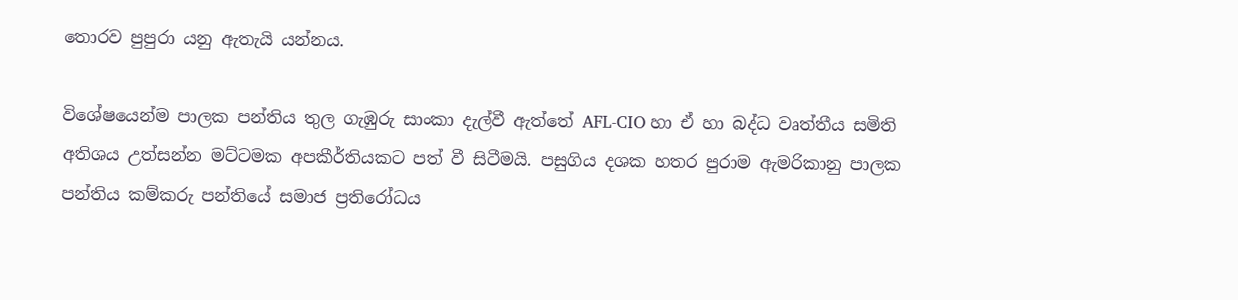තොරව පුපුරා යනු ඇතැයි යන්නය.

විශේෂයෙන්ම පාලක පන්තිය තුල ගැඹුරු සාංකා දැල්වී ඇත්තේ AFL-CIO හා ඒ හා බද්ධ වෘත්තීය සමිති අතිශය උත්සන්න මට්ටමක අපකීර්තියකට පත් වී සිටීමයි. පසුගිය දශක හතර පුරාම ඇමරිකානු පාලක පන්තිය කම්කරු පන්තියේ සමාජ ප්‍රතිරෝධය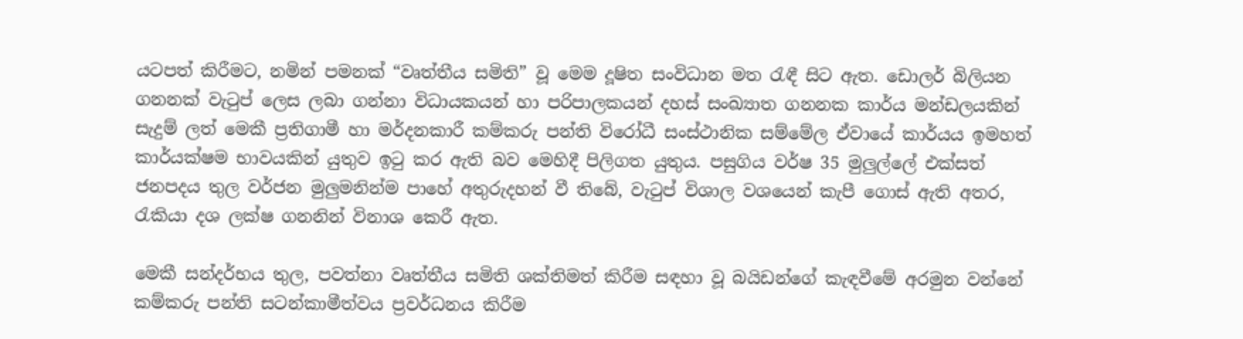යටපත් කිරීමට, නමින් පමනක් “වෘත්තීය සමිති” වූ මෙම දූෂිත සංවිධාන මත රැඳී සිට ඇත. ඩොලර් බිලියන ගනනක් වැටුප් ලෙස ලබා ගන්නා විධායකයන් හා පරිපාලකයන් දහස් සංඛ්‍යාත ගනනක කාර්ය මන්ඩලයකින් සැදුම් ලත් මෙකී ප්‍රතිගාමී හා මර්දනකාරී කම්කරු පන්ති විරෝධී සංස්ථානික සම්මේල ඒවායේ කාර්යය ඉමහත් කාර්යක්ෂම භාවයකින් යුතුව ඉටු කර ඇති බව මෙහිදී පිලිගත යුතුය. පසුගිය වර්ෂ 35 මුලුල්ලේ එක්සත් ජනපදය තුල වර්ජන මුලුමනින්ම පාහේ අතුරුදහන් වී තිබේ, වැටුප් විශාල වශයෙන් කැපී ගොස් ඇති අතර, රැකියා දශ ලක්ෂ ගනනින් විනාශ කෙරී ඇත.

මෙකී සන්දර්භය තුල, පවත්නා වෘත්තීය සමිති ශක්තිමත් කිරීම සඳහා වූ බයිඩන්ගේ කැඳවීමේ අරමුන වන්නේ කම්කරු පන්ති සටන්කාමීත්වය ප්‍රවර්ධනය කිරීම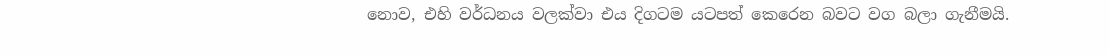නොව, එහි වර්ධනය වලක්වා එය දිගටම යටපත් කෙරෙන බවට වග බලා ගැනීමයි.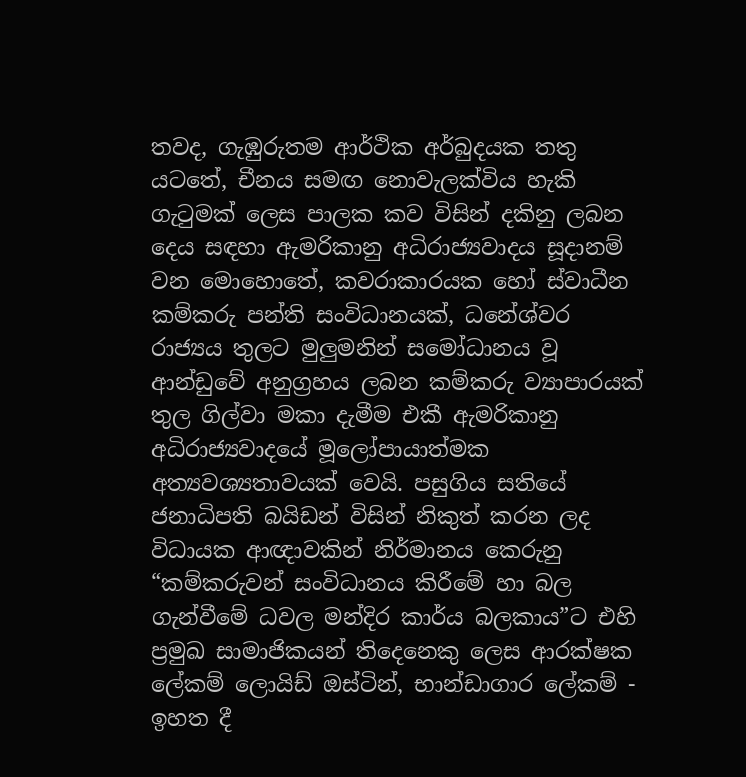තවද, ගැඹුරුතම ආර්ථික අර්බුදයක තතු යටතේ, චීනය සමඟ නොවැලක්විය හැකි ගැටුමක් ලෙස පාලක කව විසින් දකිනු ලබන දෙය සඳහා ඇමරිකානු අධිරාජ්‍යවාදය සූදානම් වන මොහොතේ, කවරාකාරයක හෝ ස්වාධීන කම්කරු පන්ති සංවිධානයක්, ධනේශ්වර රාජ්‍යය තුලට මුලුමනින් සමෝධානය වූ ආන්ඩුවේ අනුග්‍රහය ලබන කම්කරු ව්‍යාපාරයක් තුල ගිල්වා මකා දැමීම එකී ඇමරිකානු අධිරාජ්‍යවාදයේ මූලෝපායාත්මක අත්‍යවශ්‍යතාවයක් වෙයි. පසුගිය සතියේ ජනාධිපති බයිඩන් විසින් නිකුත් කරන ලද විධායක ආඥාවකින් නිර්මානය කෙරුනු “කම්කරුවන් සංවිධානය කිරීමේ හා බල ගැන්වීමේ ධවල මන්දිර කාර්ය බලකාය”ට එහි ප්‍රමුඛ සාමාජිකයන් තිදෙනෙකු ලෙස ආරක්ෂක ලේකම් ලොයිඩ් ඔස්ටින්, භාන්ඩාගාර ලේකම් - ඉහත දී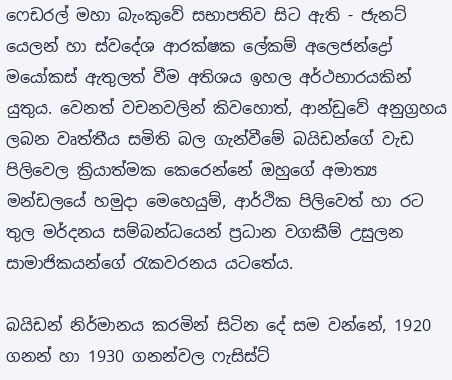ෆෙඩරල් මහා බැංකුවේ සභාපතිව සිට ඇති - ජැනට් යෙලන් හා ස්වදේශ ආරක්ෂක ලේකම් අලෙජන්ද්‍රෝ මයෝකස් ඇතුලත් වීම අතිශය ඉහල අර්ථභාරයකින් යුතුය. වෙනත් වචනවලින් කිවහොත්, ආන්ඩුවේ අනුග්‍රහය ලබන වෘත්තීය සමිති බල ගැන්වීමේ බයිඩන්ගේ වැඩ පිලිවෙල ක්‍රියාත්මක කෙරෙන්නේ ඔහුගේ අමාත්‍ය මන්ඩලයේ හමුදා මෙහෙයුම්, ආර්ථික පිලිවෙත් හා රට තුල මර්දනය සම්බන්ධයෙන් ප්‍රධාන වගකීම් උසුලන සාමාජිකයන්ගේ රැකවරනය යටතේය.

බයිඩන් නිර්මානය කරමින් සිටින දේ සම වන්නේ, 1920 ගනන් හා 1930 ගනන්වල ෆැසිස්ට්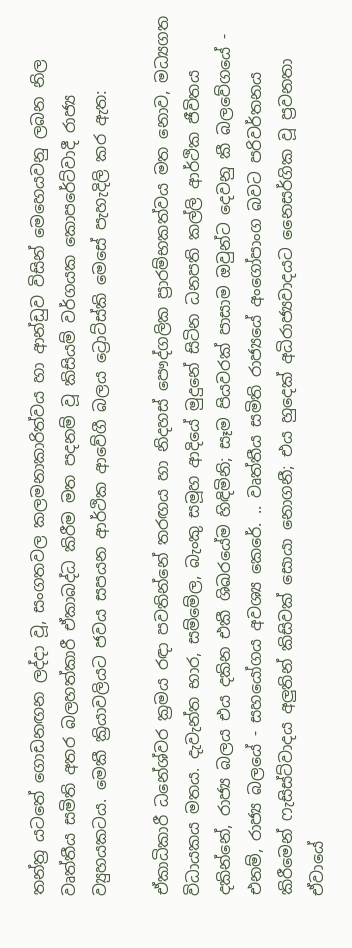තන්ත්‍ර යටතේ ගොඩනඟන ලද්දා වූ, සංගතවල කලමනාකාරිත්වය හා ආන්ඩුව විසින් මෙහෙයවනු ලබන නිල වෘත්තීය සමිති අතර බලහත්කාරී ඒකාබද්ධ කිරීම මත පදනම් වූ කිසියම් වර්ගයක කොපරේට්වාදී රාජ්‍ය ව්‍යුහයකටය. මෙකී ක්‍රියාවලියට ජවය සපයන ආර්ථික ආවේගී බලය ට්‍රොට්ස්කි මෙසේ පැහැදිලි කර ඇත:

ඒකාධිකාරී ධනේශ්වර ක්‍රමය රඳා පවතින්නේ තරඟය හා නිදහස් පෞද්ගලික ප්‍රාරම්භකත්වය මත නොව, මධ්‍යගත විධායකය මතය. දැවැන්ත භාර, සම්මේල, බැංකු සමූහ ආදියේ මුදුනේ සිටින ධනපති කල්ලි ආර්ථික ජීවිතය දකින්නේ, රාජ්‍ය බලය එය දකින එකී ශිඛරයේම හිඳිමිනි; සෑම පියවරක් පාසාම ඔවුන්ට දෙවනු කී බලවේගයේ - එනම්, රාජ්‍ය බලයේ - සහයෝගය අවශ්‍ය කෙරේ. .. වෘත්තීය සමිති රාජ්‍යයේ අංගෝපාංග බවට පරිවර්තනය කිරීමෙන් ෆැසිස්ට්වාදය අලුතින් කිසිවක් සොයා නොගනී; එය හුදෙක් අධිරාජ්‍යවාදයට නෛසර්ගික වූ ප්‍රවනතා ඒවායේ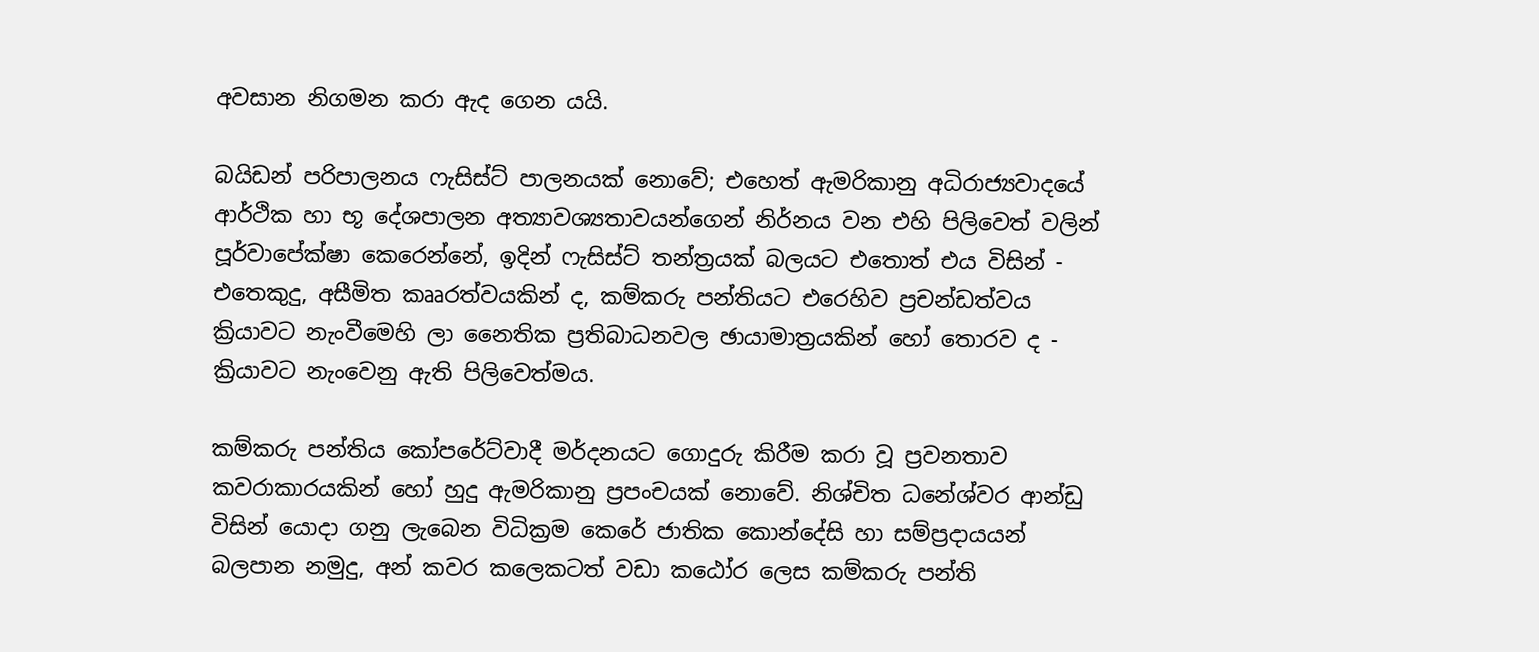අවසාන නිගමන කරා ඇද ගෙන යයි.

බයිඩන් පරිපාලනය ෆැසිස්ට් පාලනයක් නොවේ; එහෙත් ඇමරිකානු අධිරාජ්‍යවාදයේ ආර්ථික හා භූ දේශපාලන අත්‍යාවශ්‍යතාවයන්ගෙන් නිර්නය වන එහි පිලිවෙත් වලින් පූර්වාපේක්ෂා කෙරෙන්නේ, ඉදින් ෆැසිස්ට් තන්ත්‍රයක් බලයට එතොත් එය විසින් - එතෙකුදු, අසීමිත කෲරත්වයකින් ද, කම්කරු පන්තියට එරෙහිව ප්‍රචන්ඩත්වය ක්‍රියාවට නැංවීමෙහි ලා නෛතික ප්‍රතිබාධනවල ඡායාමාත්‍රයකින් හෝ තොරව ද - ක්‍රියාවට නැංවෙනු ඇති පිලිවෙත්මය.

කම්කරු පන්තිය කෝපරේට්වාදී මර්දනයට ගොදුරු කිරීම කරා වූ ප්‍රවනතාව කවරාකාරයකින් හෝ හුදු ඇමරිකානු ප්‍රපංචයක් නොවේ. නිශ්චිත ධනේශ්වර ආන්ඩු විසින් යොදා ගනු ලැබෙන විධික්‍රම කෙරේ ජාතික කොන්දේසි හා සම්ප්‍රදායයන් බලපාන නමුදු, අන් කවර කලෙකටත් වඩා කඨෝර ලෙස කම්කරු පන්ති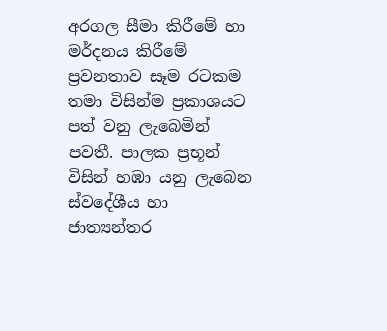අරගල සීමා කිරීමේ හා මර්දනය කිරීමේ ප්‍රවනතාව සෑම රටකම තමා විසින්ම ප්‍රකාශයට පත් වනු ලැබෙමින් පවතී. පාලක ප්‍රභූන් විසින් හඹා යනු ලැබෙන ස්වදේශීය හා ජාත්‍යන්තර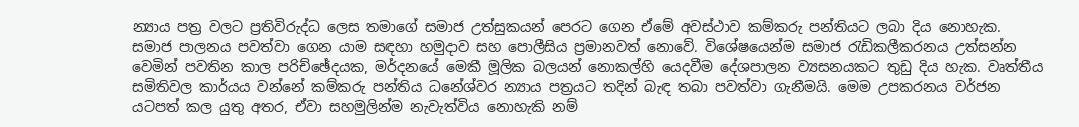න්‍යාය පත්‍ර වලට ප්‍රතිවිරුද්ධ ලෙස තමාගේ සමාජ උත්සුකයන් පෙරට ගෙන ඒමේ අවස්ථාව කම්කරු පන්තියට ලබා දිය නොහැක. සමාජ පාලනය පවත්වා ගෙන යාම සඳහා හමුදාව සහ පොලීසිය ප්‍රමානවත් නොවේ. විශේෂයෙන්ම සමාජ රැඩිකලීකරනය උත්සන්න වෙමින් පවතින කාල පරිච්ඡේදයක, මර්දනයේ මෙකී මූලික බලයන් නොකල්හි යෙදවීම දේශපාලන ව්‍යසනයකට තුඩු දිය හැක. වෘත්තීය සමිතිවල කාර්යය වන්නේ කම්කරු පන්තිය ධනේශ්වර න්‍යාය පත්‍රයට තදින් බැඳ තබා පවත්වා ගැනීමයි. මෙම උපකරනය වර්ජන යටපත් කල යුතු අතර, ඒවා සහමුලින්ම නැවැත්විය නොහැකි නම්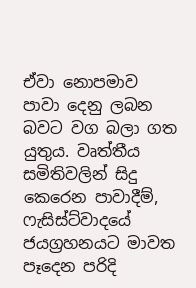ඒවා නොපමාව පාවා දෙනු ලබන බවට වග බලා ගත යුතුය. වෘත්තීය සමිතිවලින් සිදු කෙරෙන පාවාදීම්, ෆැසිස්ට්වාදයේ ජයග්‍රහනයට මාවත පෑදෙන පරිදි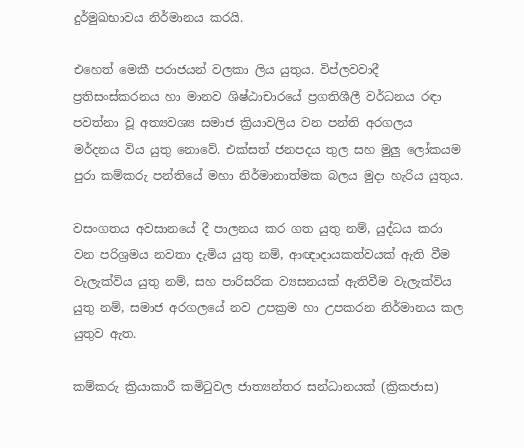දුර්මුඛභාවය නිර්මානය කරයි.

එහෙත් මෙකී පරාජයන් වලකා ලිය යුතුය. විප්ලවවාදී ප්‍රතිසංස්කරනය හා මානව ශිෂ්ඨාචාරයේ ප්‍රගතිශීලී වර්ධනය රඳා පවත්නා වූ අත්‍යවශ්‍ය සමාජ ක්‍රියාවලිය වන පන්ති අරගලය මර්දනය විය යුතු නොවේ. එක්සත් ජනපදය තුල සහ මුලු ලෝකයම පුරා කම්කරු පන්තියේ මහා නිර්මානාත්මක බලය මුදා හැරිය යුතුය.

වසංගතය අවසානයේ දී පාලනය කර ගත යුතු නම්, යුද්ධය කරා වන පරිශ්‍රමය නවතා දැමිය යුතු නම්, ආඥාදායකත්වයක් ඇති වීම වැලැක්විය යුතු නම්, සහ පාරිසරික ව්‍යසනයක් ඇතිවීම වැලැක්විය යුතු නම්, සමාජ අරගලයේ නව උපක්‍රම හා උපකරන නිර්මානය කල යුතුව ඇත.

කම්කරු ක්‍රියාකාරී කමිටුවල ජාත්‍යන්තර සන්ධානයක් (ක්‍රිකජාස)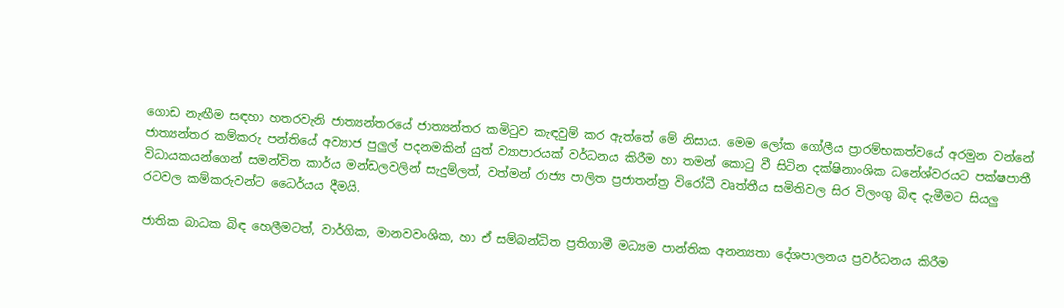ගොඩ නැඟීම සඳහා හතරවැනි ජාත්‍යන්තරයේ ජාත්‍යන්තර කමිටුව කැඳවුම් කර ඇත්තේ මේ නිසාය. මෙම ලෝක ගෝලීය ප්‍රාරම්භකත්වයේ අරමුන වන්නේ ජාත්‍යන්තර කම්කරු පන්තියේ අව්‍යාජ පුලුල් පදනමකින් යුත් ව්‍යාපාරයක් වර්ධනය කිරීම හා තමන් කොටු වී සිටින දක්ෂිනාංශික ධනේශ්වරයට පක්ෂපාතී විධායකයන්ගෙන් සමන්විත කාර්ය මන්ඩලවලින් සැදුම්ලත්, වත්මන් රාජ්‍ය පාලිත ප්‍රජාතන්ත්‍ර විරෝධී වෘත්තීය සමිතිවල සිර විලංගු බිඳ දැමීමට සියලු රටවල කම්කරුවන්ට ධෛර්යය දීමයි.

ජාතික බාධක බිඳ හෙලීමටත්, වාර්ගික, මානවවංශික, හා ඒ සම්බන්ධිත ප්‍රතිගාමී මධ්‍යම පාන්තික අනන්‍යතා දේශපාලනය ප්‍රවර්ධනය කිරීම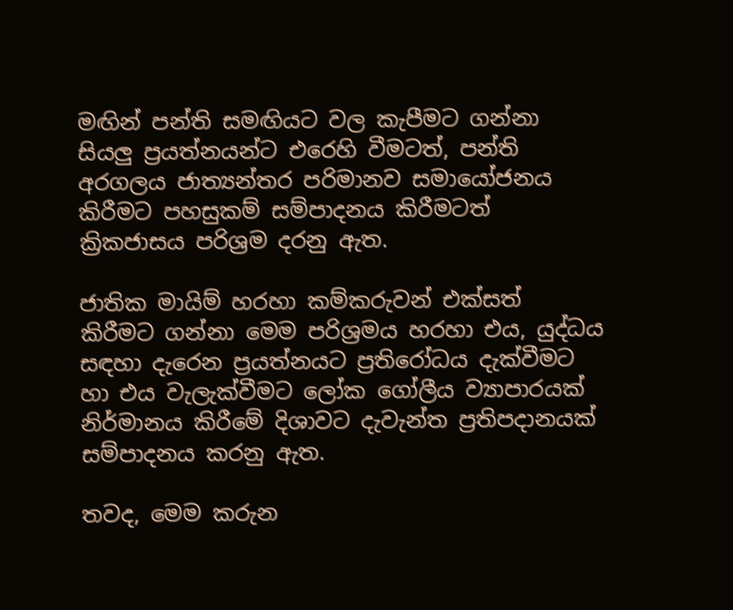මඟින් පන්ති සමඟියට වල කැපීමට ගන්නා සියලු ප්‍රයත්නයන්ට එරෙහි වීමටත්, පන්ති අරගලය ජාත්‍යන්තර පරිමානව සමායෝජනය කිරීමට පහසුකම් සම්පාදනය කිරීමටත් ක්‍රිකජාසය පරිශ්‍රම දරනු ඇත.

ජාතික මායිම් හරහා කම්කරුවන් එක්සත් කිරීමට ගන්නා මෙම පරිශ්‍රමය හරහා එය, යුද්ධය සඳහා දැරෙන ප්‍රයත්නයට ප්‍රතිරෝධය දැක්වීමට හා එය වැලැක්වීමට ලෝක ගෝලීය ව්‍යාපාරයක් නිර්මානය කිරීමේ දිශාවට දැවැන්ත ප්‍රතිපදානයක් සම්පාදනය කරනු ඇත.

තවද, මෙම කරුන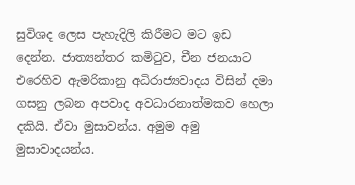සුවිශද ලෙස පැහැදිලි කිරීමට මට ඉඩ දෙන්න. ජාත්‍යන්තර කමිටුව, චීන ජනයාට එරෙහිව ඇමරිකානු අධිරාජ්‍යවාදය විසින් දමා ගසනු ලබන අපවාද අවධාරනාත්මකව හෙලා දකියි. ඒවා මුසාවන්ය. අමුම අමු මුසාවාදයන්ය.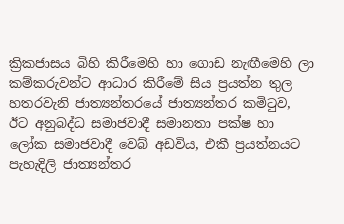ක්‍රිකජාසය බිහි කිරීමෙහි හා ගොඩ නැඟීමෙහි ලා කම්කරුවන්ට ආධාර කිරීමේ සිය ප්‍රයත්න තුල හතරවැනි ජාත්‍යන්තරයේ ජාත්‍යන්තර කමිටුව, ඊට අනුබද්ධ සමාජවාදී සමානතා පක්ෂ හා ලෝක සමාජවාදී වෙබ් අඩවිය, එකී ප්‍රයත්නයට පැහැදිලි ජාත්‍යන්තර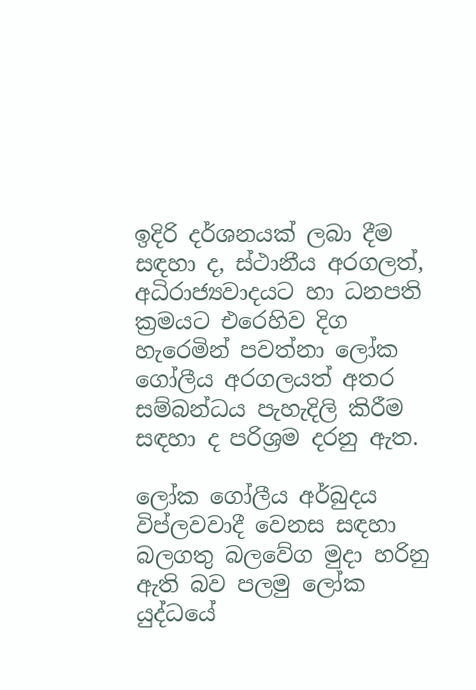ඉදිරි දර්ශනයක් ලබා දීම සඳහා ද, ස්ථානීය අරගලත්, අධිරාජ්‍යවාදයට හා ධනපති ක්‍රමයට එරෙහිව දිග හැරෙමින් පවත්නා ලෝක ගෝලීය අරගලයත් අතර සම්බන්ධය පැහැදිලි කිරීම සඳහා ද පරිශ්‍රම දරනු ඇත.

ලෝක ගෝලීය අර්බුදය විප්ලවවාදී වෙනස සඳහා බලගතු බලවේග මුදා හරිනු ඇති බව පලමු ලෝක යුද්ධයේ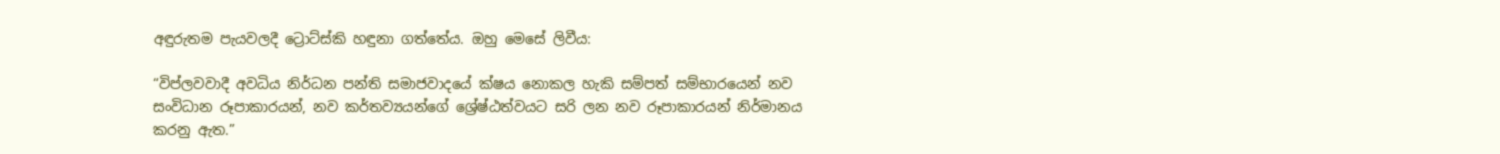අඳුරුතම පැයවලදී ට්‍රොට්ස්කි හඳුනා ගත්තේය. ඔහු මෙසේ ලිවීය:

“විප්ලවවාදී අවධිය නිර්ධන පන්ති සමාජවාදයේ ක්ෂය නොකල හැකි සම්පත් සම්භාරයෙන් නව සංවිධාන රූපාකාරයන්, නව කර්තව්‍යයන්ගේ ශ්‍රේෂ්ඨත්වයට සරි ලන නව රූපාකාරයන් නිර්මානය කරනු ඇත.”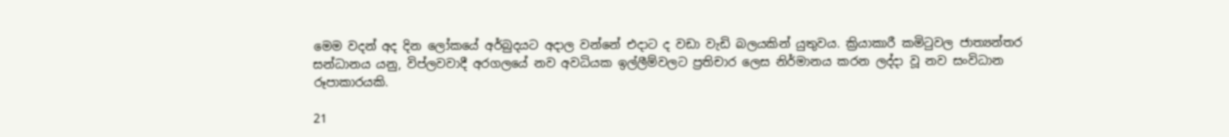මෙම වදන් අද දින ලෝකයේ අර්බුදයට අදාල වන්නේ එදාට ද වඩා වැඩි බලයකින් යුතුවය. ක්‍රියාකාරී කමිටුවල ජාත්‍යන්තර සන්ධානය යනු, විප්ලවවාදී අරගලයේ නව අවධියක ඉල්ලීම්වලට ප්‍රතිචාර ලෙස නිර්මානය කරන ලද්දා වූ නව සංවිධාන රූපාකාරයකි.

21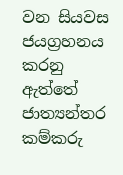වන සියවස ජයග්‍රහනය කරනු ඇත්තේ ජාත්‍යන්තර කම්කරු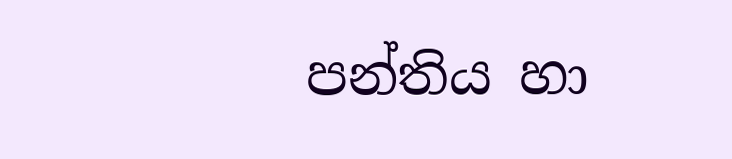පන්තිය හා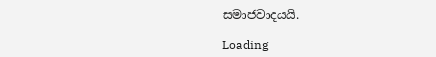සමාජවාදයයි.

Loading